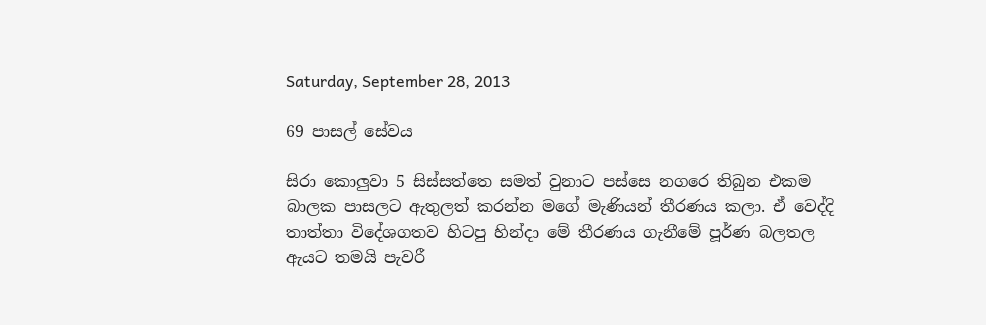Saturday, September 28, 2013

69 පාසල් සේවය

සිරා කොලුවා 5 සිස්සත්තෙ සමත් වුනාට පස්සෙ නගරෙ තිබුන එකම බාලක පාසලට ඇතුලත් කරන්න මගේ මැණියන් තීරණය කලා. ඒ වෙද්දි තාත්තා විදේශගතව හිටපු හින්දා මේ තීරණය ගැනීමේ පූර්ණ බලතල ඇයට තමයි පැවරී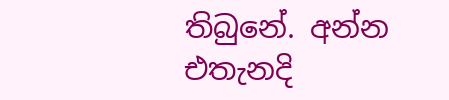තිබුනේ. අන්න එතැනදි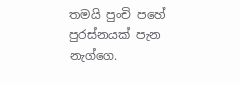තමයි පුංචි පහේ පුරස්නයක් පැන නැග්ගෙ.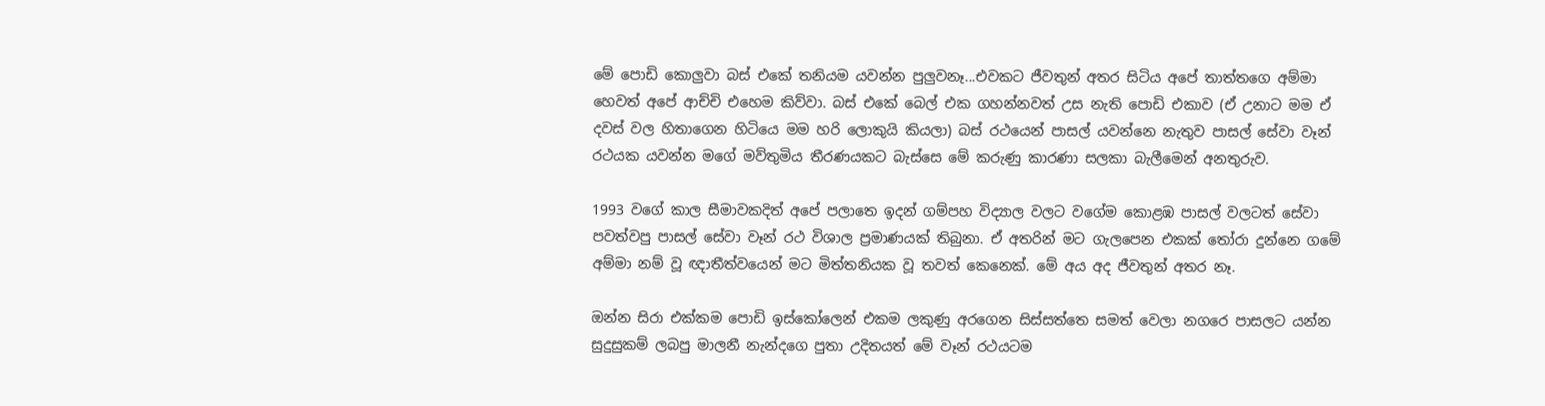මේ පොඩි කොලුවා බස් එකේ තනියම යවන්න පුලුවනෑ...එවකට ජීවතුන් අතර සිටිය අපේ තාත්තගෙ අම්මා හෙවත් අපේ ආච්චි එහෙම කිව්වා. බස් එකේ බෙල් එක ගහන්නවත් උස නැති පොඩි එකාව (ඒ උනාට මම ඒ දවස් වල හිතාගෙන හිටියෙ මම හරි ලොකුයි කියලා) බස් රථයෙන් පාසල් යවන්නෙ නැතුව පාසල් සේවා වෑන් රථයක යවන්න මගේ මව්තුමිය තීරණයකට බැස්සෙ මේ කරුණු කාරණා සලකා බැලීමෙන් අනතුරුව.

1993 වගේ කාල සීමාවකදිත් අපේ පලාතෙ ඉදන් ගම්පහ විද්‍යාල වලට වගේම කොළඹ පාසල් වලටත් සේවා පවත්වපු පාසල් සේවා වෑන් රථ විශාල ප්‍රමාණයක් තිබුනා. ඒ අතරින් මට ගැලපෙන එකක් තෝරා දුන්නෙ ගමේ අම්මා නම් වූ ඥාතීත්වයෙන් මට මිත්තනියක වූ තවත් කෙනෙක්. මේ අය අද ජීවතුන් අතර නෑ.

ඔන්න සිරා එක්කම පොඩි ඉස්කෝලෙන් එකම ලකුණු අරගෙන සිස්සත්තෙ සමත් වෙලා නගරෙ පාසලට යන්න සුදුසුකම් ලබපු මාලනී නැන්දගෙ පුතා උදිතයත් මේ වෑන් රථයටම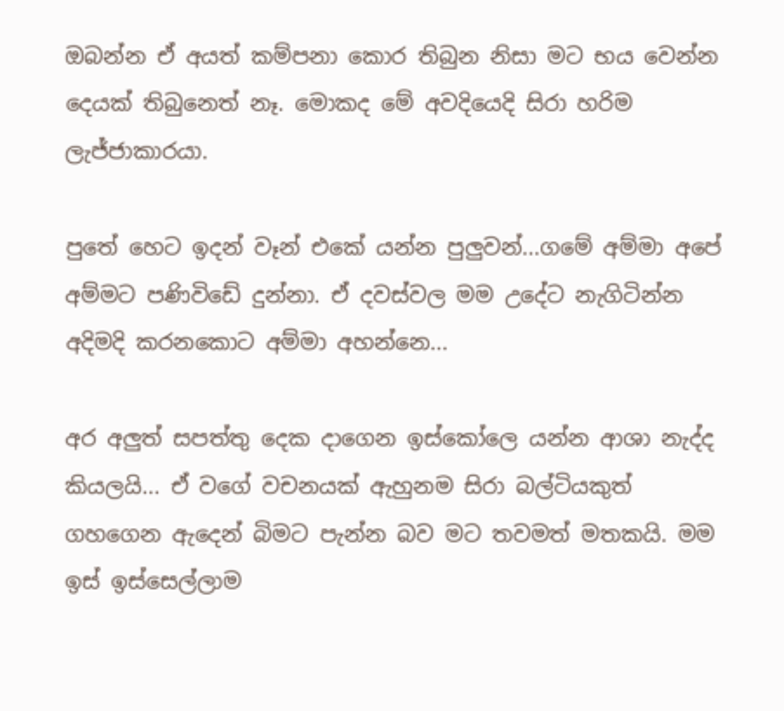ඔබන්න ඒ අයත් කම්පනා කොර තිබුන නිසා මට භය වෙන්න දෙයක් තිබුනෙත් නෑ. මොකද මේ අවදියෙදි සිරා හරිම ලැජ්ජාකාරයා.

පුතේ හෙට ඉදන් වෑන් එකේ යන්න පුලුවන්...ගමේ අම්මා අපේ අම්මට පණිවිඩේ දුන්නා. ඒ දවස්වල මම උදේට නැගිටින්න අදිමදි කරනකොට අම්මා අහන්නෙ...

අර අලුත් සපත්තු දෙක දාගෙන ඉස්කෝලෙ යන්න ආශා නැද්ද කියලයි... ඒ වගේ වචනයක් ඇහුනම සිරා බල්ටියකුත් ගහගෙන ඇදෙන් බිමට පැන්න බව මට තවමත් මතකයි. මම ඉස් ඉස්සෙල්ලාම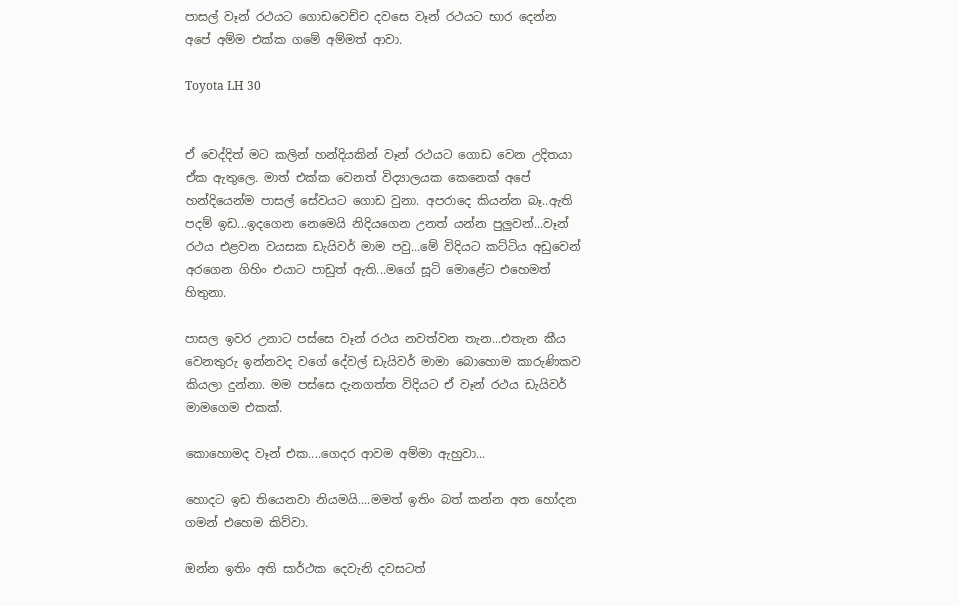පාසල් වෑන් රථයට ගොඩවෙච්ච දවසෙ වෑන් රථයට භාර දෙන්න අපේ අම්ම එක්ක ගමේ අම්මත් ආවා.

Toyota LH 30


ඒ වෙද්දිත් මට කලින් හන්දියකින් වෑන් රථයට ගොඩ වෙන උදිතයා ඒක ඇතුලෙ. මාත් එක්ක වෙනත් විද්‍යාලයක කෙනෙක් අපේ හන්දියෙන්ම පාසල් සේවයට ගොඩ වුනා. අපරාදෙ කියන්න බෑ..ඇති පදම් ඉඩ...ඉදගෙන නෙමෙයි නිදියගෙන උනත් යන්න පුලුවන්...වෑන් රථය එළවන වයසක ඩැයිවර් මාම පවු...මේ විදියට කට්ටිය අඩුවෙන් අරගෙන ගිහිං එයාට පාඩුත් ඇති...මගේ සූටි මොළේට එහෙමත් හිතුනා.

පාසල ඉවර උනාට පස්සෙ වෑන් රථය නවත්වන තැන...එතැන කීය වෙනතුරු ඉන්නවද වගේ දේවල් ඩැයිවර් මාමා බොහොම කාරුණිකව කියලා දුන්නා. මම පස්සෙ දැනගත්ත විදියට ඒ වෑන් රථය ඩැයිවර් මාමගෙම එකක්.

කොහොමද වෑන් එක....ගෙදර ආවම අම්මා ඇහුවා...

හොදට ඉඩ තියෙනවා නියමයි....මමත් ඉතිං බත් කන්න අත හෝදන ගමන් එහෙම කිව්වා.

ඔන්න ඉතිං අති සාර්ථක දෙවැනි දවසටත්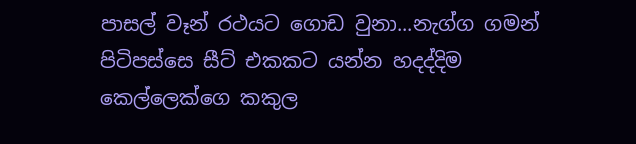පාසල් වෑන් රථයට ගොඩ වුනා...නැග්ග ගමන් පිටිපස්සෙ සීට් එකකට යන්න හදද්දිම කෙල්ලෙක්ගෙ කකුල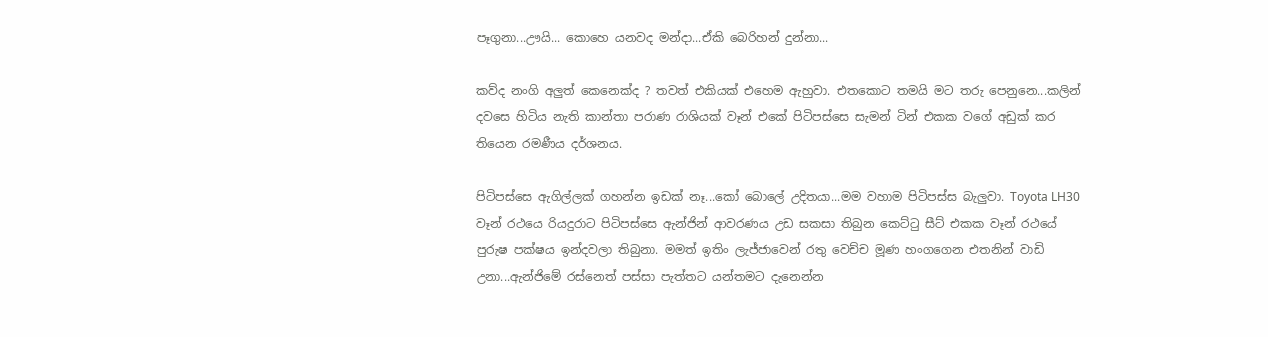පෑගුනා...ඌයි... කොහෙ යනවද මන්දා...ඒකි බෙරිහන් දුන්නා...

කව්ද නංගි අලුත් කෙනෙක්ද ? තවත් එකියක් එහෙම ඇහුවා. එතකොට තමයි මට තරු පෙනුනෙ...කලින් දවසෙ හිටිය නැති කාන්තා පරාණ රාශියක් වෑන් එකේ පිටිපස්සෙ සැමන් ටින් එකක වගේ අඩුක් කර තියෙන රමණීය දර්ශනය.

පිටිපස්සෙ ඇගිල්ලක් ගහන්න ඉඩක් නෑ...කෝ බොලේ උදිතයා...මම වහාම පිටිපස්ස බැලුවා. Toyota LH30 වෑන් රථයෙ රියදුරාට පිටිපස්සෙ ඇන්ජින් ආවරණය උඩ සකසා තිබුන කෙට්ටු සීට් එකක වෑන් රථයේ පුරුෂ පක්ෂය ඉන්දවලා තිබුනා. මමත් ඉතිං ලැජ්ජාවෙන් රතු වෙච්ච මූණ හංගගෙන එතනින් වාඩි උනා...ඇන්ජිමේ රස්නෙත් පස්සා පැත්තට යන්තමට දැනෙන්න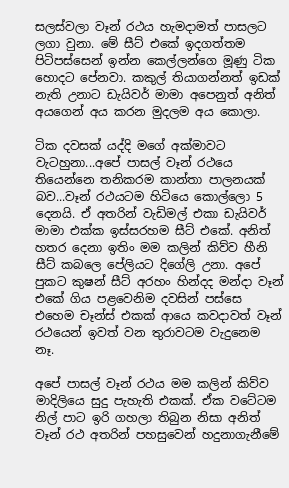සලස්වලා වෑන් රථය හැමදාමත් පාසලට ලගා වුනා. මේ සීට් එකේ ඉදගත්තම පිටිපස්සෙන් ඉන්න කෙල්ලන්ගෙ මූණු ටික හොදට පේනවා. කකුල් තියාගන්නත් ඉඩක් නැති උනාට ඩැයිවර් මාමා අපෙනුත් අනිත් අයගෙන් අය කරන මුදලම අය කොලා.

ටික දවසක් යද්දි මගේ අක්මාවට වැටහුනා...අපේ පාසල් වෑන් රථයෙ තියෙන්නෙ තනිකරම කාන්තා පාලනයක් බව...වෑන් රථයටම හිටියෙ කොල්ලො 5 දෙනයි. ඒ අතරින් වැඩිමල් එකා ඩැයිවර් මාමා එක්ක ඉස්සරහම සීට් එකේ. අනිත් හතර දෙනා ඉතිං මම කලින් කිව්ව හීනි සීට් කබලෙ පේලියට දිගේලි උනා. අපේ පුකට කුෂන් සීට් අරහං හින්දද මන්දා වෑන් එකේ ගිය පළවෙනිම දවසින් පස්සෙ එහෙම චෑන්ස් එකක් ආයෙ කවදාවත් වෑන් රථයෙන් ඉවත් වන තුරාවටම වැදුනෙම නෑ.

අපේ පාසල් වෑන් රථය මම කලින් කිව්ව මාදිලියෙ සුදු පැහැති එකක්. ඒක වටේටම නිල් පාට ඉරි ගහලා තිබුන නිසා අනිත් වෑන් රථ අතරින් පහසුවෙන් හදුනාගැනීමේ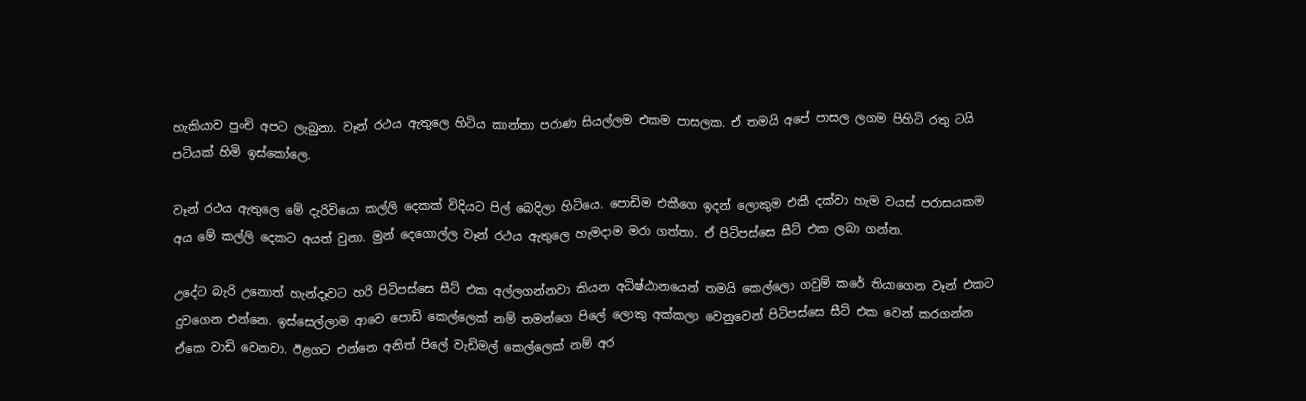හැකියාව පුංචි අපට ලැබුනා. වෑන් රථය ඇතුලෙ හිටිය කාන්තා පරාණ සියල්ලම එකම පාසලක. ඒ තමයි අපේ පාසල ලගම පිහිටි රතු ටයි පටියක් හිමි ඉස්කෝලෙ.

වෑන් රථය ඇතුලෙ මේ දැරිවියො කල්ලි දෙකක් විදියට පිල් බෙදිලා හිටියෙ. පොඩිම එකීගෙ ඉදන් ලොකුම එකී දක්වා හැම වයස් පරාසයකම අය මේ කල්ලි දෙකට අයත් වුනා. මුන් දෙගොල්ල වෑන් රථය ඇතුලෙ හැමදාම මරා ගත්තා. ඒ පිටිපස්සෙ සීට් එක ලබා ගන්න.

උදේට බැරි උනොත් හැන්දෑවට හරි පිටිපස්සෙ සීට් එක අල්ලගන්නවා කියන අධිෂ්ඨානයෙන් තමයි කෙල්ලො ගවුම් කරේ තියාගෙන වෑන් එකට දුවගෙන එන්නෙ. ඉස්සෙල්ලාම ආවෙ පොඩි කෙල්ලෙක් නම් තමන්ගෙ පිලේ ලොකු අක්කලා වෙනුවෙන් පිටිපස්සෙ සීට් එක වෙන් කරගන්න ඒකෙ වාඩි වෙනවා. ඊළගට එන්නෙ අනිත් පිලේ වැඩිමල් කෙල්ලෙක් නම් අර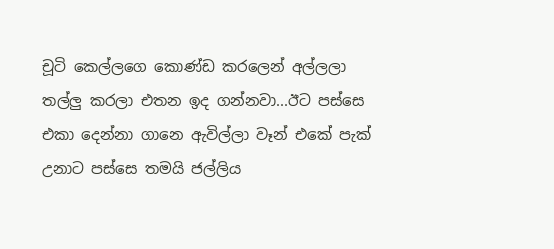චූටි කෙල්ලගෙ කොණ්ඩ කරලෙන් අල්ලලා තල්ලු කරලා එතන ඉද ගන්නවා...ඊට පස්සෙ එකා දෙන්නා ගානෙ ඇවිල්ලා වෑන් එකේ පැක් උනාට පස්සෙ තමයි ජල්ලිය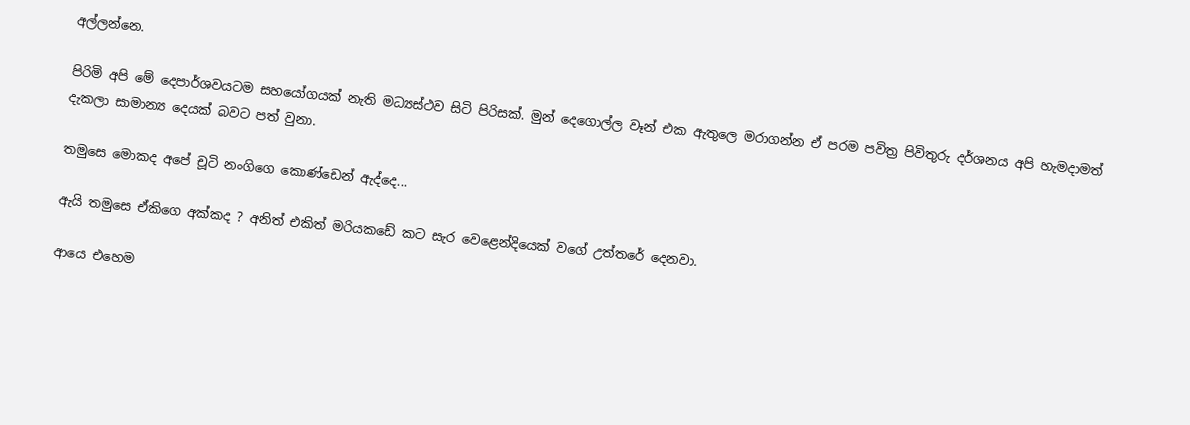අල්ලන්නෙ.

පිරිමි අපි මේ දෙපාර්ශවයටම සහයෝගයක් නැති මධ්‍යස්ථව සිටි පිරිසක්. මුන් දෙගොල්ල වෑන් එක ඇතුලෙ මරාගන්න ඒ පරම පවිත්‍ර පිවිතුරු දර්ශනය අපි හැමදාමත් දැකලා සාමාන්‍ය දෙයක් බවට පත් වුනා.

තමුසෙ මොකද අපේ චූටි නංගිගෙ කොණ්ඩෙන් ඇද්දෙ...

ඇයි තමුසෙ ඒකිගෙ අක්කද ? අනිත් එකිත් මරියකඩේ කට සැර වෙළෙන්දියෙක් වගේ උත්තරේ දෙනවා.

ආයෙ එහෙම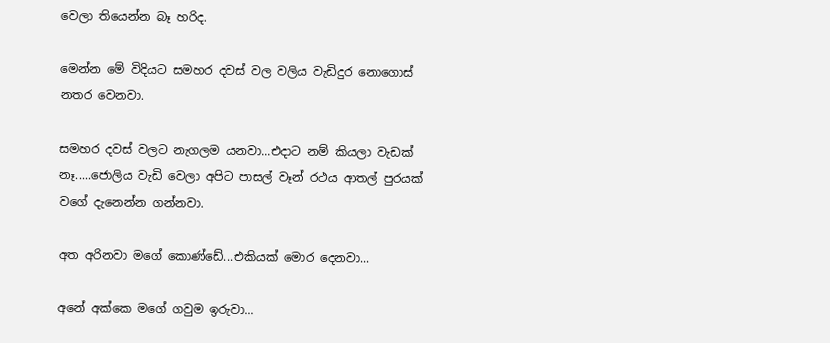වෙලා තියෙන්න බෑ හරිද.

මෙන්න මේ විදියට සමහර දවස් වල වලිය වැඩිදුර නොගොස් නතර වෙනවා.

සමහර දවස් වලට නැගලම යනවා...එදාට නම් කියලා වැඩක් නෑ.....ජොලිය වැඩි වෙලා අපිට පාසල් වෑන් රථය ආතල් පුරයක් වගේ දැනෙන්න ගන්නවා.

අත අරිනවා මගේ කොණ්ඩේ...එකියක් මොර දෙනවා...

අනේ අක්කෙ මගේ ගවුම ඉරුවා...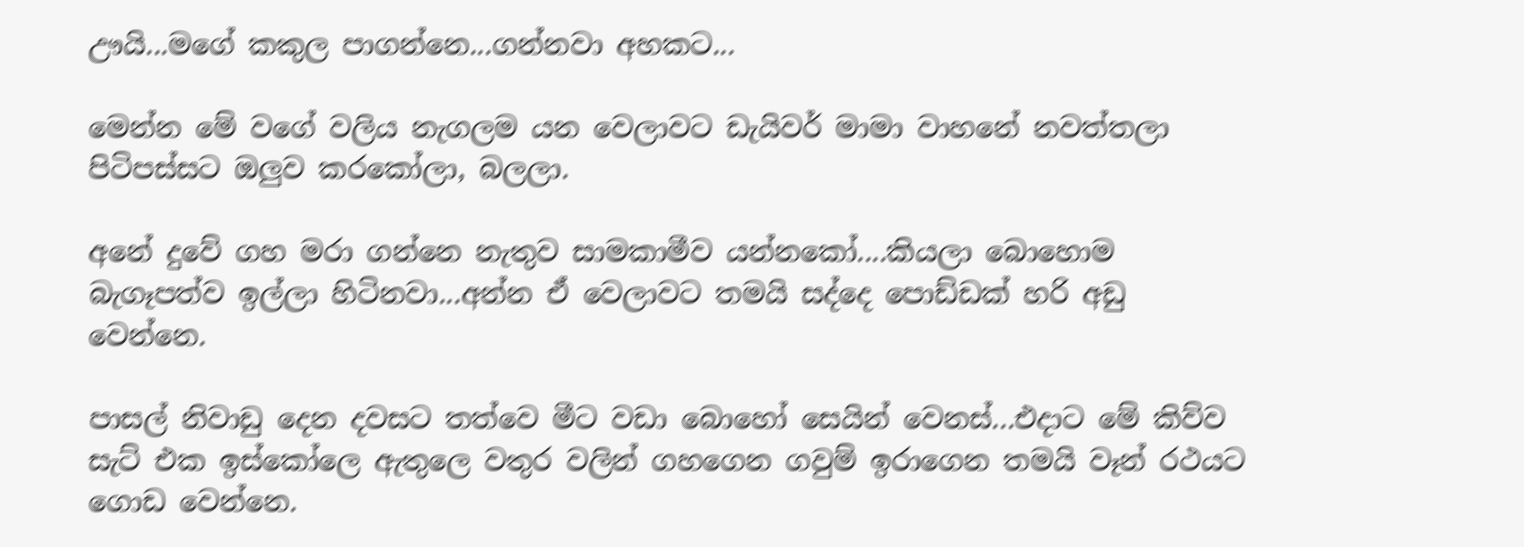ඌයි...මගේ කකුල පාගන්නෙ...ගන්නවා අහකට...

මෙන්න මේ වගේ වලිය නැගලම යන වෙලාවට ඩැයිවර් මාමා වාහනේ නවත්තලා පිටිපස්සට ඔලුව කරකෝලා, බලලා.

අනේ දුවේ ගහ මරා ගන්නෙ නැතුව සාමකාමීව යන්නකෝ....කියලා බොහොම බැගෑපත්ව ඉල්ලා හිටිනවා...අන්න ඒ වෙලාවට තමයි සද්දෙ පොඩ්ඩක් හරි අඩු වෙන්නෙ.

පාසල් නිවාඩු දෙන දවසට තත්වෙ මීට වඩා බොහෝ සෙයින් වෙනස්...එදාට මේ කිව්ව සැට් එක ඉස්කෝලෙ ඇතුලෙ වතුර වලින් ගහගෙන ගවුම් ඉරාගෙන තමයි වෑන් රථයට ගොඩ වෙන්නෙ.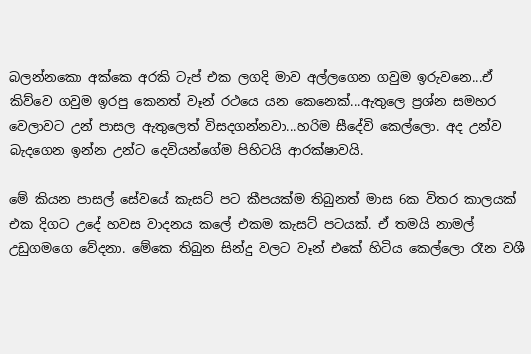බලන්නකො අක්කෙ අරකි ටැප් එක ලගදි මාව අල්ලගෙන ගවුම ඉරුවනෙ...ඒ කිව්වෙ ගවුම ඉරපු කෙනත් වෑන් රථයෙ යන කෙනෙක්...ඇතුලෙ ප්‍රශ්න සමහර වෙලාවට උන් පාසල ඇතුලෙත් විසදගන්නවා...හරිම සීදේවි කෙල්ලො. අද උන්ව බැදගෙන ඉන්න උන්ට දෙවියන්ගේම පිහිටයි ආරක්ෂාවයි.

මේ කියන පාසල් සේවයේ කැසට් පට කීපයක්ම තිබුනත් මාස 6ක විතර කාලයක් එක දිගට උදේ හවස වාදනය කලේ එකම කැසට් පටයක්. ඒ තමයි නාමල් උඩුගමගෙ වේදනා. මේකෙ තිබුන සින්දු වලට වෑන් එකේ හිටිය කෙල්ලො රෑන වශී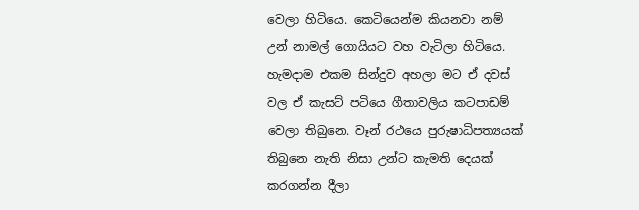වෙලා හිටියෙ. කෙටියෙන්ම කියනවා නම් උන් නාමල් ගොයියට වහ වැටිලා හිටියෙ. හැමදාම එකම සින්දුව අහලා මට ඒ දවස් වල ඒ කැසට් පටියෙ ගීතාවලිය කටපාඩම් වෙලා තිබුනෙ. වෑන් රථයෙ පුරුෂාධිපත්‍යයක් තිබුනෙ නැති නිසා උන්ට කැමති දෙයක් කරගන්න දීලා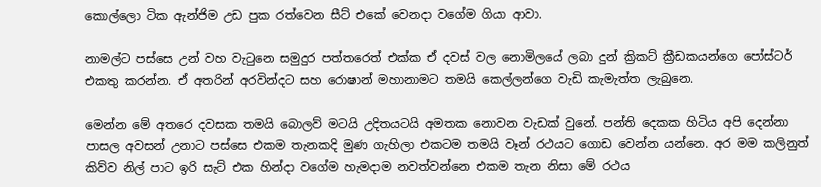කොල්ලො ටික ඇන්ජිම උඩ පුක රත්වෙන සීට් එකේ වෙනදා වගේම ගියා ආවා.

නාමල්ට පස්සෙ උන් වහ වැටුනෙ සමුදුර පත්තරෙත් එක්ක ඒ දවස් වල නොමිලයේ ලබා දුන් ක්‍රිකට් ක්‍රීඩකයන්ගෙ පෝස්ටර් එකතු කරන්න. ඒ අතරින් අරවින්දට සහ රොෂාන් මහානාමට තමයි කෙල්ලන්ගෙ වැඩි කැමැත්ත ලැබුනෙ.

මෙන්න මේ අතරෙ දවසක තමයි බොලව් මටයි උදිතයටයි අමතක නොවන වැඩක් වුනේ. පන්ති දෙකක හිටිය අපි දෙන්නා පාසල අවසන් උනාට පස්සෙ එකම තැනකදි මුණ ගැහිලා එකටම තමයි වෑන් රථයට ගොඩ වෙන්න යන්නෙ. අර මම කලිනුත් කිව්ව නිල් පාට ඉරි සැට් එක හින්දා වගේම හැමදාම නවත්වන්නෙ එකම තැන නිසා මේ රථය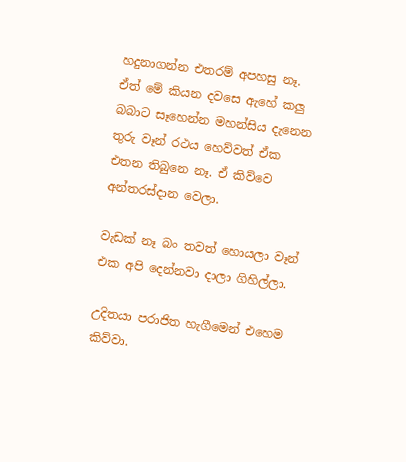හදුනාගන්න එතරම් අපහසු නෑ. ඒත් මේ කියන දවසෙ ඇහේ කලු බබාට සෑහෙන්න මහන්සිය දැනෙන තුරු වෑන් රථය හෙව්වත් ඒක එතන තිබුනෙ නෑ. ඒ කිව්වෙ අන්තරස්දාන වෙලා.

වැඩක් නෑ බං තවත් හොයලා වෑන් එක අපි දෙන්නවා දාලා ගිහිල්ලා.

උදිතයා පරාජිත හැගීමෙන් එහෙම කිව්වා.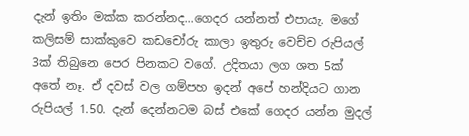දැන් ඉතිං මක්ක කරන්නද...ගෙදර යන්නත් එපායැ. මගේ කලිසම් සාක්කුවෙ කඩචෝරු කාලා ඉතුරු වෙච්ච රුපියල් 3ක් තිබුනෙ පෙර පිනකට වගේ. උදිතයා ලග ශත 5ක් අතේ නෑ. ඒ දවස් වල ගම්පහ ඉදන් අපේ හන්දියට ගාන රුපියල් 1.50. දැන් දෙන්නටම බස් එකේ ගෙදර යන්න මුදල්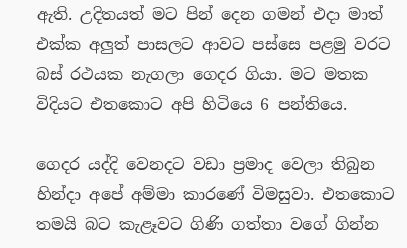ඇති. උදිතයත් මට පින් දෙන ගමන් එදා මාත් එක්ක අලුත් පාසලට ආවට පස්සෙ පළමු වරට බස් රථයක නැගලා ගෙදර ගියා. මට මතක විදියට එතකොට අපි හිටියෙ 6 පන්තියෙ.

ගෙදර යද්දි වෙනදට වඩා ප්‍රමාද වෙලා තිබුන හින්දා අපේ අම්මා කාරණේ විමසුවා. එතකොට තමයි බට කැළෑවට ගිණි ගත්තා වගේ ගින්න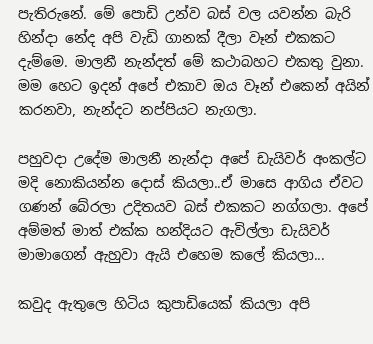පැතිරුනේ. මේ පොඩි උන්ව බස් වල යවන්න බැරි හින්දා නේද අපි වැඩි ගානක් දීලා වෑන් එකකට දැම්මෙ. මාලනී නැන්දත් මේ කථාබහට එකතු වුනා. මම හෙට ඉදන් අපේ එකාව ඔය වෑන් එකෙන් අයින් කරනවා, නැන්දට නප්පියට නැගලා.

පහුවදා උදේම මාලනී නැන්දා අපේ ඩැයිවර් අංකල්ට මදි නොකියන්න දොස් කියලා..ඒ මාසෙ ආගිය ඒවට ගණන් බේරලා උදිතයව බස් එකකට නග්ගලා. අපේ අම්මත් මාත් එක්ක හන්දියට ඇවිල්ලා ඩැයිවර් මාමාගෙන් ඇහුවා ඇයි එහෙම කලේ කියලා...

කවුද ඇතුලෙ හිටිය කුපාඩියෙක් කියලා අපි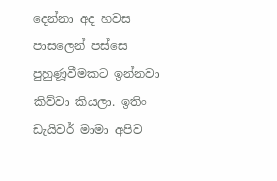දෙන්නා අද හවස පාසලෙන් පස්සෙ පුහුණූවීමකට ඉන්නවා කිව්වා කියලා. ඉතිං ඩැයිවර් මාමා අපිව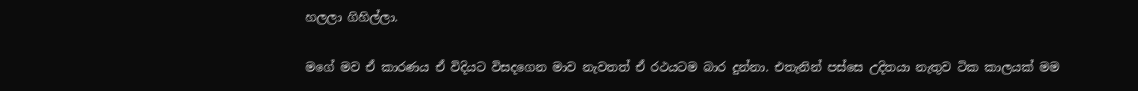හලලා ගිහිල්ලා.

මගේ මව ඒ කාරණය ඒ විදියට විසදගෙන මාව නැවතත් ඒ රථයටම බාර දුන්නා. එතැනින් පස්සෙ උදිතයා නැතුව ටික කාලයක් මම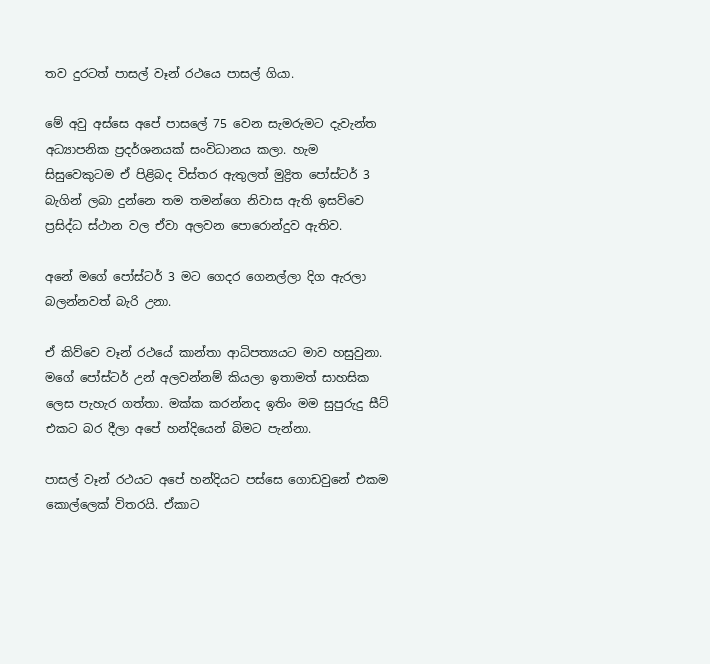තව දුරටත් පාසල් වෑන් රථයෙ පාසල් ගියා.

මේ අවු අස්සෙ අපේ පාසලේ 75 වෙන සැමරුමට දැවැන්ත අධ්‍යාපනික ප්‍රදර්ශනයක් සංවිධානය කලා. හැම සිසුවෙකුටම ඒ පිළිබද විස්තර ඇතුලත් මුද්‍රිත පෝස්ටර් 3 බැගින් ලබා දුන්නෙ තම තමන්ගෙ නිවාස ඇති ඉසව්වෙ ප්‍රසිද්ධ ස්ථාන වල ඒවා අලවන පොරොන්දුව ඇතිව.

අනේ මගේ පෝස්ටර් 3 මට ගෙදර ගෙනල්ලා දිග ඇරලා බලන්නවත් බැරි උනා.

ඒ කිව්වෙ වෑන් රථයේ කාන්තා ආධිපත්‍යයට මාව හසුවුනා. මගේ පෝස්ටර් උන් අලවන්නම් කියලා ඉතාමත් සාහසික ලෙස පැහැර ගත්තා. මක්ක කරන්නද ඉතිං මම සුපුරුදු සීට් එකට බර දීලා අපේ හන්දියෙන් බිමට පැන්නා.

පාසල් වෑන් රථයට අපේ හන්දියට පස්සෙ ගොඩවුනේ එකම කොල්ලෙක් විතරයි. ඒකාට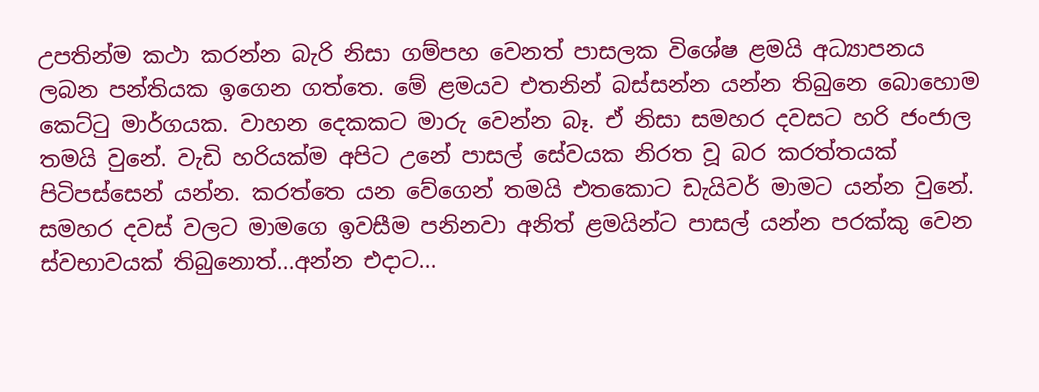උපතින්ම කථා කරන්න බැරි නිසා ගම්පහ වෙනත් පාසලක විශේෂ ළමයි අධ්‍යාපනය ලබන පන්තියක ඉගෙන ගත්තෙ. මේ ළමයව එතනින් බස්සන්න යන්න තිබුනෙ බොහොම කෙට්ටු මාර්ගයක. වාහන දෙකකට මාරු වෙන්න බෑ. ඒ නිසා සමහර දවසට හරි ජංජාල තමයි වුනේ. වැඩි හරියක්ම අපිට උනේ පාසල් සේවයක නිරත වූ බර කරත්තයක් පිටිපස්සෙන් යන්න. කරත්තෙ යන වේගෙන් තමයි එතකොට ඩැයිවර් මාමට යන්න වුනේ. සමහර දවස් වලට මාමගෙ ඉවසීම පනිනවා අනිත් ළමයින්ට පාසල් යන්න පරක්කු වෙන ස්වභාවයක් තිබුනොත්...අන්න එදාට...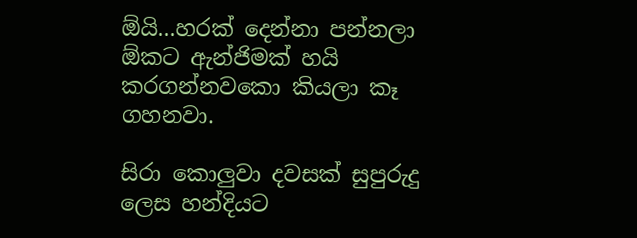ඕයි...හරක් දෙන්නා පන්නලා ඕකට ඇන්ජිමක් හයි කරගන්නවකො කියලා කෑ ගහනවා.

සිරා කොලුවා දවසක් සුපුරුදු ලෙස හන්දියට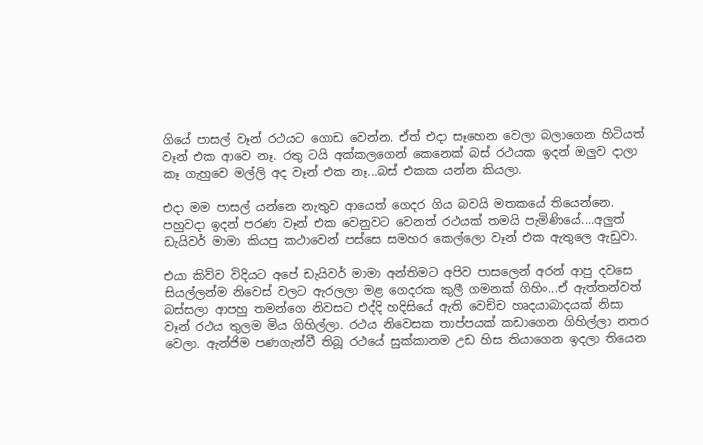ගියේ පාසල් වෑන් රථයට ගොඩ වෙන්න. ඒත් එදා සෑහෙන වෙලා බලාගෙන හිටියත් වෑන් එක ආවෙ නෑ. රතු ටයි අක්කලගෙන් කෙනෙක් බස් රථයක ඉදන් ඔලුව දාලා කෑ ගැහුවෙ මල්ලි අද වෑන් එක නෑ...බස් එකක යන්න කියලා.

එදා මම පාසල් යන්නෙ නැතුව ආයෙත් ගෙදර ගිය බවයි මතකයේ තියෙන්නෙ. පහුවදා ඉදන් පරණ වෑන් එක වෙනුවට වෙනත් රථයක් තමයි පැමිණියේ....අලුත් ඩැයිවර් මාමා කියපු කථාවෙන් පස්සෙ සමහර කෙල්ලො වෑන් එක ඇතුලෙ ඇඩුවා.

එයා කිව්ව විදියට අපේ ඩැයිවර් මාමා අන්තිමට අපිව පාසලෙන් අරන් ආපු දවසෙ සියල්ලන්ම නිවෙස් වලට ඇරලලා මළ ගෙදරක කුලී ගමනක් ගිහිං...ඒ ඇත්තන්වත් බස්සලා ආපහු තමන්ගෙ නිවසට එද්දි හදිසියේ ඇති වෙච්ච හෘදයාබාදයක් නිසා වෑන් රථය තුලම මිය ගිහිල්ලා. රථය නිවෙසක තාප්පයක් කඩාගෙන ගිහිල්ලා නතර වෙලා. ඇන්ජිම පණගැන්වී තිබූ රථයේ සුක්කානම උඩ හිස තියාගෙන ඉදලා තියෙන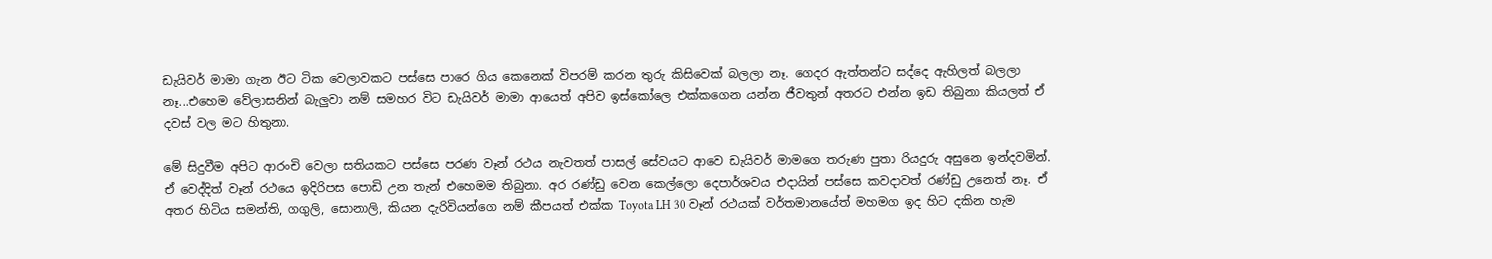ඩැයිවර් මාමා ගැන ඊට ටික වෙලාවකට පස්සෙ පාරෙ ගිය කෙනෙක් විපරම් කරන තුරු කිසිවෙක් බලලා නෑ. ගෙදර ඇත්තන්ට සද්දෙ ඇහිලත් බලලා නෑ...එහෙම වේලාසනින් බැලුවා නම් සමහර විට ඩැයිවර් මාමා ආයෙත් අපිව ඉස්කෝලෙ එක්කගෙන යන්න ජීවතුන් අතරට එන්න ඉඩ තිබුනා කියලත් ඒ දවස් වල මට හිතුනා.

මේ සිදුවීම අපිට ආරංචි වෙලා සතියකට පස්සෙ පරණ වෑන් රථය නැවතත් පාසල් සේවයට ආවෙ ඩැයිවර් මාමගෙ තරුණ පුතා රියදුරු අසුනෙ ඉන්දවමින්. ඒ වෙද්දිත් වෑන් රථයෙ ඉදිරිපස පොඩි උන තැන් එහෙමම තිබුනා. අර රණ්ඩු වෙන කෙල්ලො දෙපාර්ශවය එදායින් පස්සෙ කවදාවත් රණ්ඩු උනෙත් නෑ. ඒ අතර හිටිය සමන්ති, ගගුලි, සොනාලි, කියන දැරිවියන්ගෙ නම් කීපයත් එක්ක Toyota LH 30 වෑන් රථයක් වර්තමානයේත් මහමග ඉද හිට දකින හැම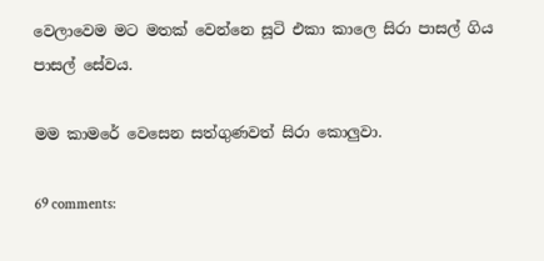වෙලාවෙම මට මතක් වෙන්නෙ සූටි එකා කාලෙ සිරා පාසල් ගිය පාසල් සේවය.

මම කාමරේ වෙසෙන සත්ගුණවත් සිරා කොලුවා.

69 comments: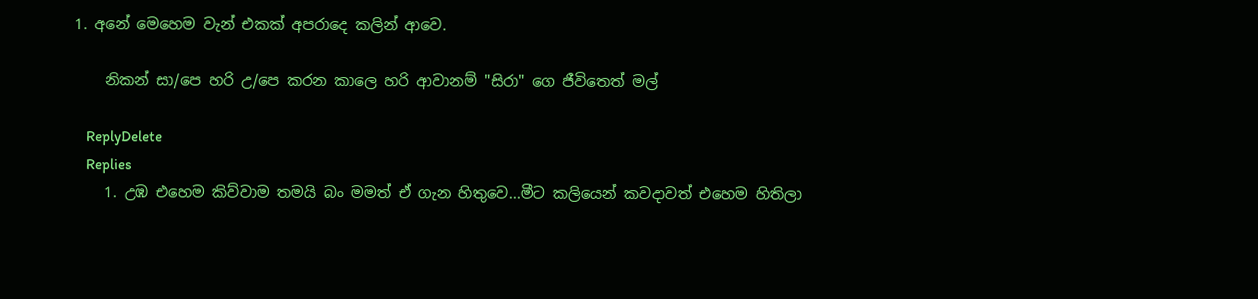1. අනේ මෙහෙම වැන් එකක් අපරාදෙ කලින් ආවෙ.

    නිකන් සා/පෙ හරි උ/පෙ කරන කාලෙ හරි ආවානම් "සිරා" ගෙ ජීවිතෙත් මල්

    ReplyDelete
    Replies
    1. උඹ එහෙම කිව්වාම තමයි බං මමත් ඒ ගැන හිතුවෙ...මීට කලියෙන් කවදාවත් එහෙම හිතිලා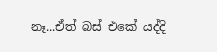නෑ...ඒත් බස් එකේ යද්දි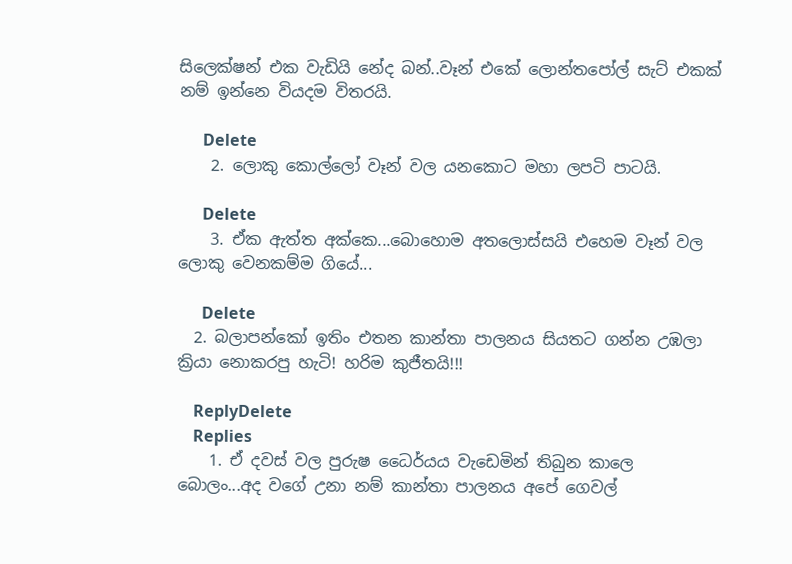සිලෙක්ෂන් එක වැඩියි නේද බන්..වෑන් එකේ ලොන්තපෝල් සැට් එකක් නම් ඉන්නෙ වියදම විතරයි.

      Delete
    2. ලොකු කොල්ලෝ වෑන් වල යනකොට මහා ලපටි පාටයි.

      Delete
    3. ඒක ඇත්ත අක්කෙ...බොහොම අතලොස්සයි එහෙම වෑන් වල ලොකු වෙනකම්ම ගියේ...

      Delete
  2. බලාපන්කෝ ඉතිං එතන කාන්තා පාලනය සියතට ගන්න උඹලා ක්‍රියා නොකරපු හැටි! හරිම කුජීතයි!!!

    ReplyDelete
    Replies
    1. ඒ දවස් වල පුරුෂ ධෛර්යය වැඩෙමින් තිබුන කාලෙ බොලං...අද වගේ උනා නම් කාන්තා පාලනය අපේ ගෙවල්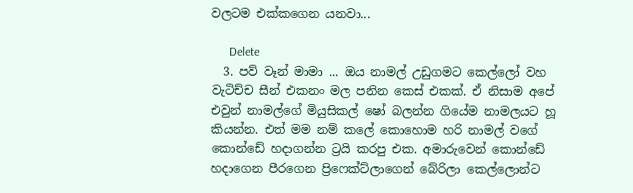වලටම එක්කගෙන යනවා...

      Delete
  3. පව් වෑන් මාමා ... ඔය නාමල් උඩුගමට කෙල්ලෝ වහ වැටිච්ච සීන් එකනං මල පනින කෙස් එකක්. ඒ නිසාම අපේ එවුන් නාමල්ගේ මියුසිකල් ෂෝ බලන්න ගියේම නාමලයට හූ කියන්න. එත් මම නම් කලේ කොහොම හරි නාමල් වගේ කොන්ඩේ හදාගන්න ට්‍රයි කරපු එක. අමාරුවෙන් කොන්ඩේ හදාගෙන පීරගෙන ප්‍රිෆෙක්ට්ලාගෙන් බේරිලා කෙල්ලොන්ට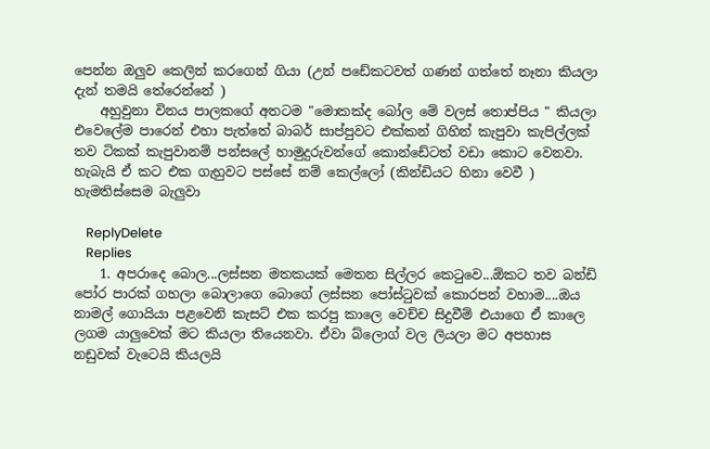පෙන්න ඔලුව කෙලින් කරගෙන් ගියා (උන් පඩේකටවත් ගණන් ගත්තේ නෑනා කියලා දැන් තමයි තේරෙන්නේ )
    අහුවුනා විනය පාලකගේ අතටම "මොකක්ද බෝල මේ වලස් තොප්පිය " කියලා එවෙලේම පාරෙන් එහා පැත්තේ බාබර් සාප්පුවට එක්කන් ගිහින් කැපුවා කැපිල්ලක් තව ටිකක් කැපුවානම් පන්සලේ හාමුදුරුවන්ගේ කොන්ඩේටත් වඩා කොට වෙනවා. හැබැයි ඒ කට එක ගැහුවට පස්සේ නම් කෙල්ලෝ (කින්ඩියට හිනා වෙවී ) හැමතිස්සෙම බැලුවා

    ReplyDelete
    Replies
    1. අපරාදෙ බොල...ලස්සන මතකයක් මෙතන සිල්ලර කෙටුවෙ...ඕකට තව බන්ඩි පෝර පාරක් ගහලා බොලාගෙ බොගේ ලස්සන පෝස්ටුවක් කොරපන් වහාම....ඔය නාමල් ගොයියා පළවෙනි කැසට් එක කරපු කාලෙ වෙච්ච සිදුවීම් එයාගෙ ඒ කාලෙ ලගම යාලුවෙක් මට කියලා තියෙනවා. ඒවා බ්ලොග් වල ලියලා මට අපහාස නඩුවක් වැටෙයි කියලයි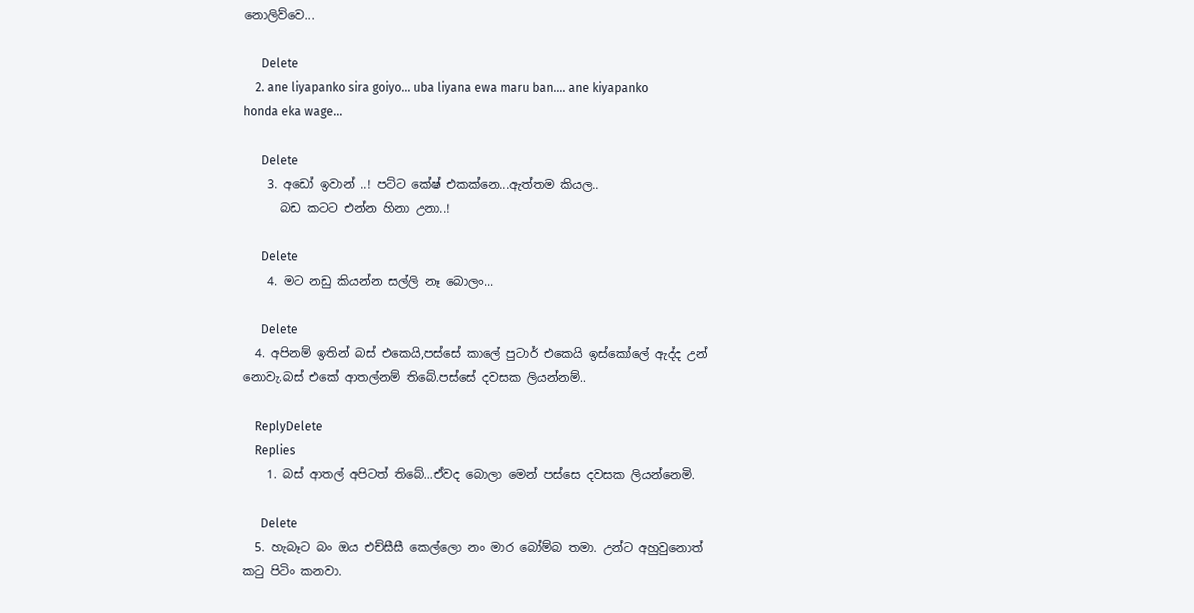නොලිව්වෙ...

      Delete
    2. ane liyapanko sira goiyo... uba liyana ewa maru ban.... ane kiyapanko honda eka wage...

      Delete
    3. අඩෝ ඉවාන් ..! පට්ට කේෂ් එකක්නෙ...ඇත්තම කියල..
      බඩ කටට එන්න හිනා උනා..!

      Delete
    4. මට නඩු කියන්න සල්ලි නෑ බොලං...

      Delete
  4. අපිනම් ඉතින් බස් එකෙයි,පස්සේ කාලේ පුටාර් එකෙයි ඉස්කෝලේ ඇද්ද උන් නොවැ.බස් එකේ ආතල්නම් තිබේ.පස්සේ දවසක ලියන්නම්..

    ReplyDelete
    Replies
    1. බස් ආතල් අපිටත් තිබේ...ඒවද බොලා මෙන් පස්සෙ දවසක ලියන්නෙමි.

      Delete
  5. හැබෑට බං ඔය එච්සීසී කෙල්ලො නං මාර බෝම්බ තමා. උන්ට අහුවුනොත් කටු පිටිං කනවා.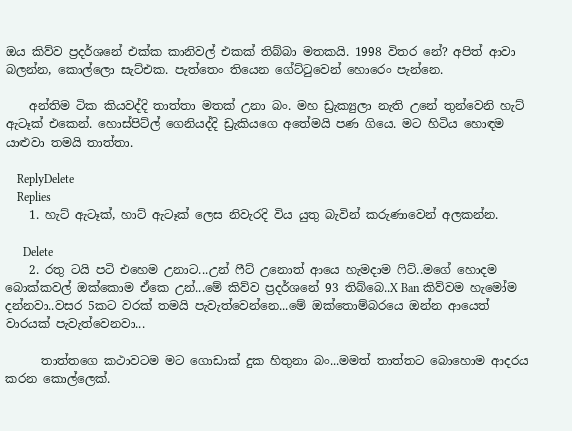ඔය කිව්ව ප්‍රදර්ශනේ එක්ක කානිවල් එකක් තිබ්බා මතකයි. 1998 විතර නේ? අපිත් ආවා බලන්න, කොල්ලො සැට්එක. පැත්තෙං තියෙන ගේට්ටුවෙන් හොරෙං පැන්නෙ.

    අන්තිම ටික කියවද්දි තාත්තා මතක් උනා බං. මහ ඩ්‍රැක්‍යුලා නැති උනේ තුන්වෙනි හැට් ඇටෑක් එකෙන්. හොස්පිට්ල් ගෙනියද්දි ඩ්‍රැකියගෙ අතේමයි පණ ගියෙ. මට හිටිය හොඳම යාළුවා තමයි තාත්තා.

    ReplyDelete
    Replies
    1. හැට් ඇටෑක්, හාට් ඇටෑක් ලෙස නිවැරදි විය යුතු බැවින් කරුණාවෙන් අලකන්න.

      Delete
    2. රතු ටයි පටි එහෙම උනාට...උන් ෆීට් උනොත් ආයෙ හැමදාම ෆිට්..මගේ හොදම බොක්කවල් ඔක්කොම ඒකෙ උන්...මේ කිව්ව ප්‍රදර්ශනේ 93 තිබ්බෙ..X Ban කිව්වම හැමෝම දන්නවා..වසර 5කට වරක් තමයි පැවැත්වෙන්නෙ...මේ ඔක්තොම්බරයෙ ඔන්න ආයෙත් වාරයක් පැවැත්වෙනවා...

      තාත්තගෙ කථාවටම මට ගොඩාක් දුක හිතුනා බං...මමත් තාත්තට බොහොම ආදරය කරන කොල්ලෙක්.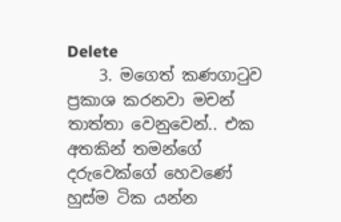Delete
    3. මගෙත් කණගාටුව ප්‍රකාශ කරනවා මචන් තාත්තා වෙනුවෙන්.. එක අතකින් තමන්ගේ දරුවෙක්ගේ හෙවණේ හුස්ම ටික යන්න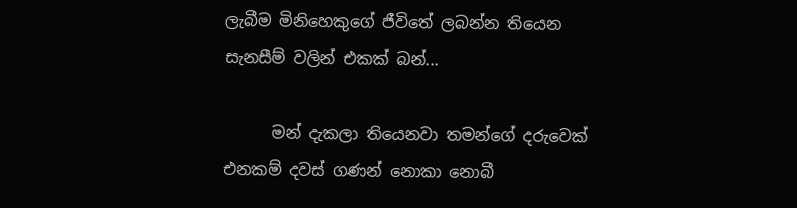ලැබීම මිනිහෙකුගේ ජීවිතේ ලබන්න තියෙන සැනසීම් වලින් එකක් බන්...

      මන් දැකලා තියෙනවා තමන්ගේ දරුවෙක් එනකම් දවස් ගණන් නොකා නොබී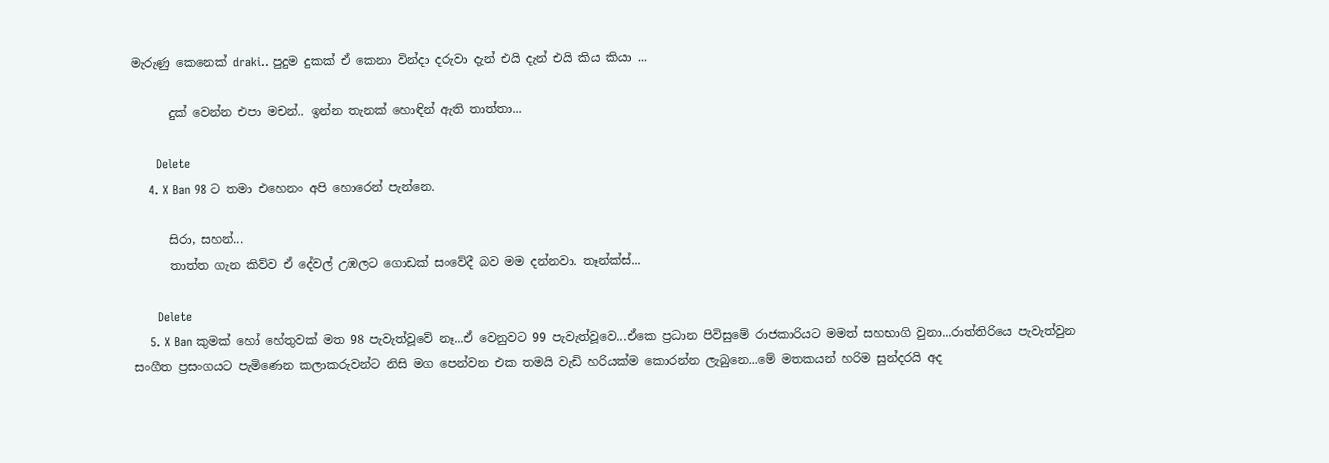මැරුණු කෙනෙක් draki.. පුදුම දුකක් ඒ කෙනා වින්දා දරුවා දැන් එයි දැන් එයි කිය කියා ...

      දුක් වෙන්න එපා මචන්.. ඉන්න තැනක් හොඳින් ඇති තාත්තා...

      Delete
    4. X Ban 98 ට තමා එහෙනං අපි හොරෙන් පැන්නෙ.

      සිරා, සහන්...
      තාත්ත ගැන කිව්ව ඒ දේවල් උඹලට ගොඩක් සංවේදී බව මම දන්නවා. තෑන්ක්ස්...

      Delete
    5. X Ban කුමක් හෝ හේතුවක් මත 98 පැවැත්වූවේ නෑ...ඒ වෙනුවට 99 පැවැත්වූවෙ...ඒකෙ ප්‍රධාන පිවිසුමේ රාජකාරියට මමත් සහභාගි වුනා...රාත්තිරියෙ පැවැත්වුන සංගීත ප්‍රසංගයට පැමිණෙන කලාකරුවන්ට නිසි මග පෙන්වන එක තමයි වැඩි හරියක්ම කොරන්න ලැබුනෙ...මේ මතකයන් හරිම සුන්දරයි අද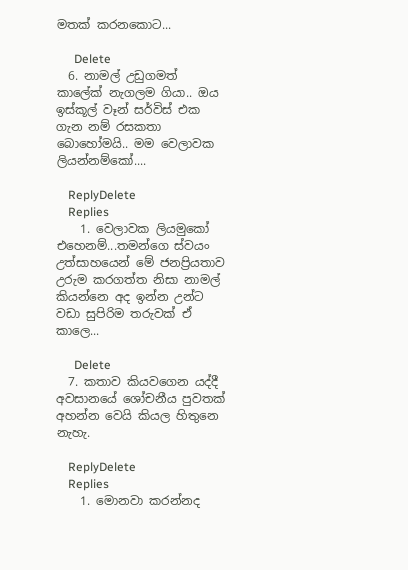මතක් කරනකොට...

      Delete
  6. නාමල් උඩුගමත් කාලේක් නැගලම ගියා.. ඔය ඉස්කූල් වෑන් සර්විස් එක ගැන නම් රසකතා බොහෝමයි.. මම වෙලාවක ලියන්නම්කෝ....

    ReplyDelete
    Replies
    1. වෙලාවක ලියමුකෝ එහෙනම්...තමන්ගෙ ස්වයං උත්සාහයෙන් මේ ජනප්‍රියතාව උරුම කරගත්ත නිසා නාමල් කියන්නෙ අද ඉන්න උන්ට වඩා සුපිරිම තරුවක් ඒ කාලෙ...

      Delete
  7. කතාව කියවගෙන යද්දී අවසානයේ ශෝචනීය පුවතක් අහන්න වෙයි කියල හිතුනෙ නැහැ.

    ReplyDelete
    Replies
    1. මොනවා කරන්නද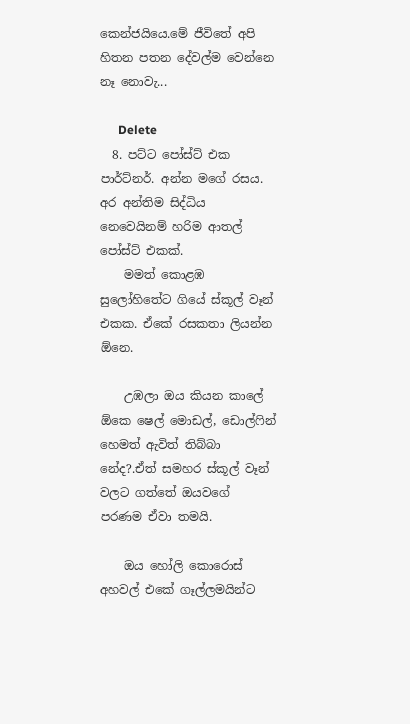කෙන්ජයියෙ.මේ ජීවිතේ අපි හිතන පතන දේවල්ම වෙන්නෙ නෑ නොවැ...

      Delete
  8. පට්ට පෝස්ට් එක පාර්ට්නර්. අන්න මගේ රසය. අර අන්තිම සිද්ධිය නෙවෙයිනම් හරිම ආතල් පෝස්ට් එකක්.
    මමත් කොළඹ සුලෝහිතේට ගියේ ස්කූල් වෑන් එකක. ඒකේ රසකතා ලියන්න ඕනෙ.

    උඹලා ඔය කියන කාලේ ඕකෙ ෂෙල් මොඩල්, ඩොල්‍ෆින් හෙමත් ඇවිත් තිබ්බා නේද?.ඒත් සමහර ස්කූල් වෑන් වලට ගත්තේ ඔයවගේ පරණම ඒවා තමයි.

    ඔය හෝලි කොරොස් අහවල් එකේ ගෑල්ලමයින්ට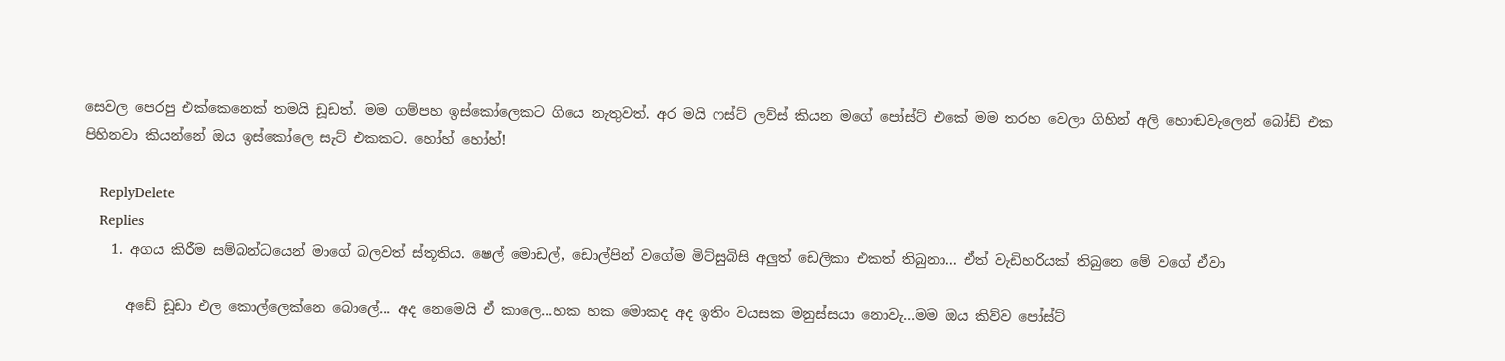සෙවල පෙරපු එක්කෙනෙක් තමයි ඩූඩත්. මම ගම්පහ ඉස්කෝලෙකට ගියෙ නැතුවත්. අර මයි ෆස්ට් ලව්ස් කියන මගේ පෝස්ට් එකේ මම තරහ වෙලා ගිහින් අලි හොඬවැලෙන් බෝඩ් එක පිහිනවා කියන්නේ ඔය ඉස්කෝලෙ සැට් එකකට. හෝහ් හෝහ්!

    ReplyDelete
    Replies
    1. අගය කිරීම සම්බන්ධයෙන් මාගේ බලවත් ස්තූතිය. ෂෙල් මොඩල්, ඩොල්පින් වගේම මිට්සුබිසි අලුත් ඩෙලිකා එකත් තිබුනා... ඒත් වැඩිහරියක් තිබුනෙ මේ වගේ ඒවා

      අඩේ ඩූඩා එල කොල්ලෙක්නෙ බොලේ... අද නෙමෙයි ඒ කාලෙ...හක හක මොකද අද ඉතිං වයසක මනුස්සයා නොවැ...මම ඔය කිව්ව පෝස්ට්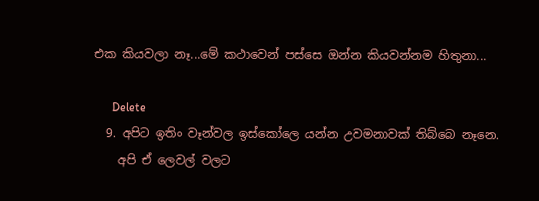එක කියවලා නෑ...මේ කථාවෙන් පස්සෙ ඔන්න කියවන්නම හිතුනා...

      Delete
  9. අපිට ඉතිං වෑන්වල ඉස්කෝලෙ යන්න උවමනාවක් තිබ්බෙ නෑනෙ.
    අපි ඒ ලෙවල් වලට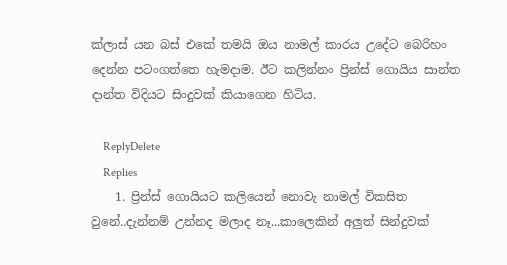ක්ලාස් යන බස් එකේ තමයි ඔය නාමල් කාරය උදේට බෙරිහං දෙන්න පටංගත්තෙ හැමදාම. ඊට කලින්නං ප්‍රින්ස් ගොයිය සාන්ත දාන්ත විදියට සිංදුවක් කියාගෙන හිටිය.

    ReplyDelete
    Replies
    1. ප්‍රින්ස් ගොයියට කලියෙන් නොවැ නාමල් විකසිත වුනේ..දැන්නම් උන්නද මලාද නෑ...කාලෙකින් අලුත් සින්දුවක්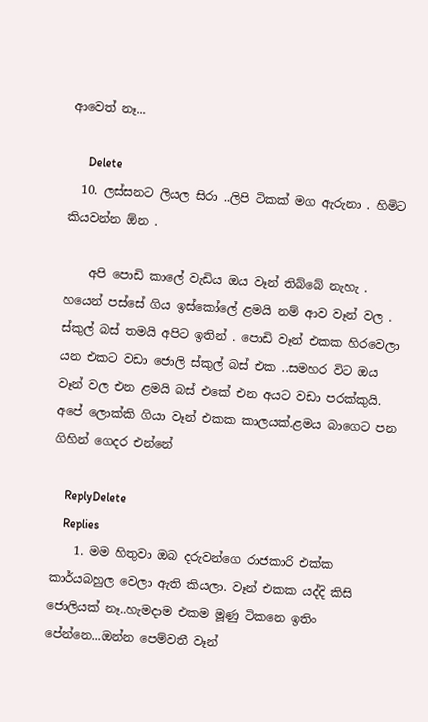ආවෙත් නෑ...

      Delete
  10. ලස්සනට ලියල සිරා ..ලිපි ටිකක් මග ඇරුනා . හිමිට කියවන්න ඕන .

    අපි පොඩි කාලේ වැඩිය ඔය වෑන් තිබ්බේ නැහැ . හයෙන් පස්සේ ගිය ඉස්කෝලේ ළමයි නම් ආව වෑන් වල . ස්කුල් බස් තමයි අපිට ඉතින් . පොඩි වෑන් එකක හිරවෙලා යන එකට වඩා ජොලි ස්කුල් බස් එක ..සමහර විට ඔය වෑන් වල එන ළමයි බස් එකේ එන අයට වඩා පරක්කුයි. අපේ ලොක්කි ගියා වෑන් එකක කාලයක්.ළමය බාගෙට පන ගිහින් ගෙදර එන්නේ

    ReplyDelete
    Replies
    1. මම හිතුවා ඔබ දරුවන්ගෙ රාජකාරි එක්ක කාර්යබහුල වෙලා ඇති කියලා. වෑන් එකක යද්දි කිසි ජොලියක් නෑ..හැමදාම එකම මූණු ටිකනෙ ඉතිං පේන්නෙ...ඔන්න පෙම්වතී වෑන්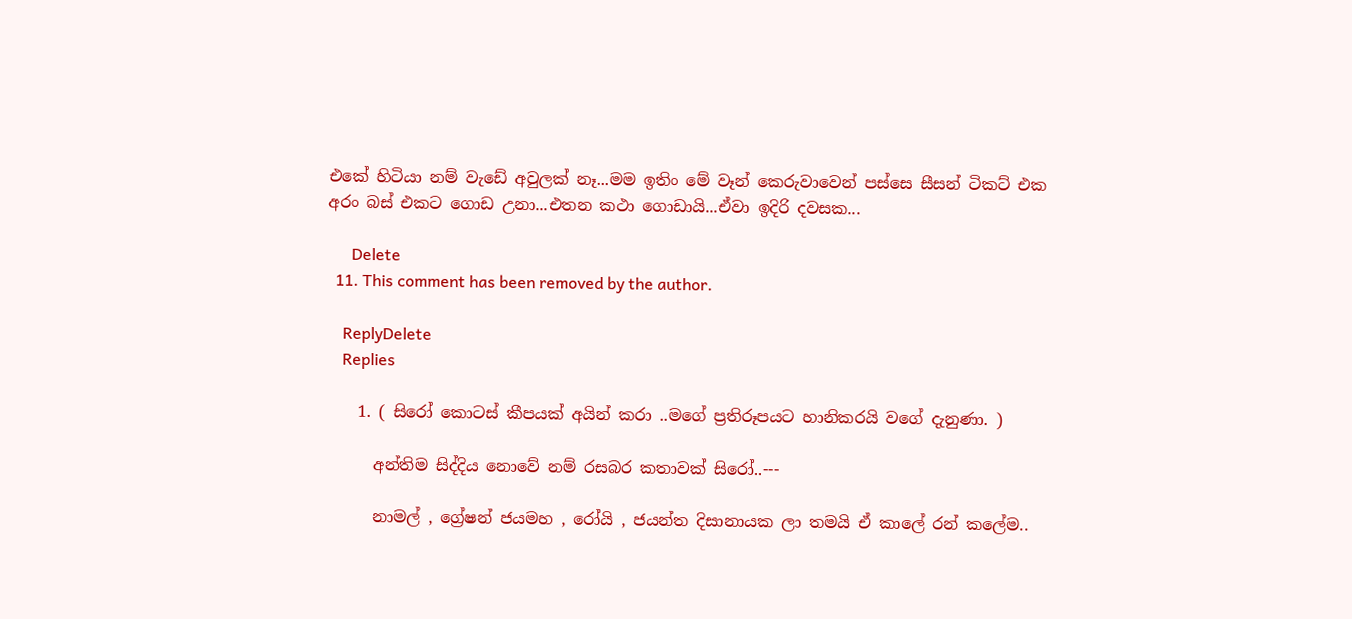එකේ හිටියා නම් වැඩේ අවුලක් නෑ...මම ඉතිං මේ වෑන් කෙරුවාවෙන් පස්සෙ සීසන් ටිකට් එක අරං බස් එකට ගොඩ උනා...එතන කථා ගොඩායි...ඒවා ඉදිරි දවසක...

      Delete
  11. This comment has been removed by the author.

    ReplyDelete
    Replies

    1. ( සිරෝ කොටස් කීපයක් අයින් කරා ..මගේ ප්‍රතිරූපයට හානිකරයි වගේ දැනුණා. )

      අන්තිම සිද්දිය නොවේ නම් රසබර කතාවක් සිරෝ..---

      නාමල් , ග්‍රේෂන් ජයමහ , රෝයි , ජයන්ත දිසානායක ලා තමයි ඒ කාලේ රන් කලේම..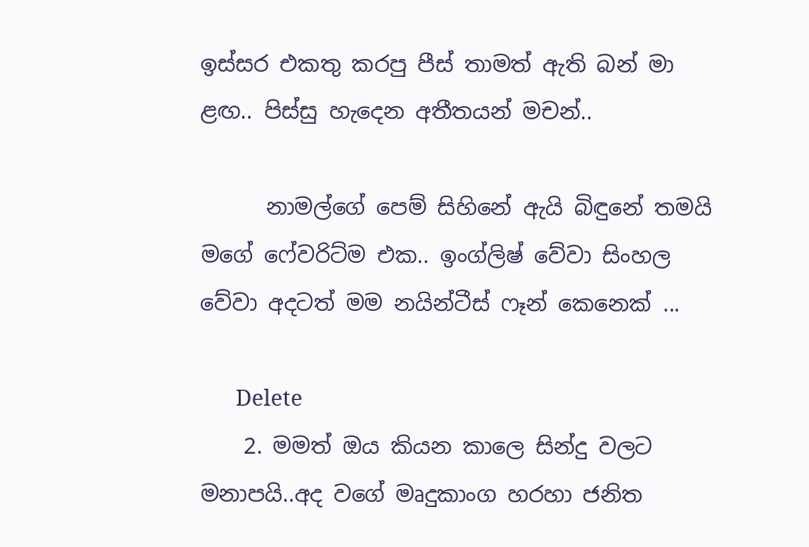ඉස්සර එකතු කරපු පීස් තාමත් ඇති බන් මා ළඟ.. පිස්සු හැදෙන අතීතයන් මචන්..

      නාමල්ගේ පෙම් සිහිනේ ඇයි බිඳුනේ තමයි මගේ ෆේවරිට්ම එක.. ඉංග්ලිෂ් වේවා සිංහල වේවා අදටත් මම නයින්ටීස් ෆෑන් කෙනෙක් ...

      Delete
    2. මමත් ඔය කියන කාලෙ සින්දු වලට මනාපයි..අද වගේ මෘදුකාංග හරහා ජනිත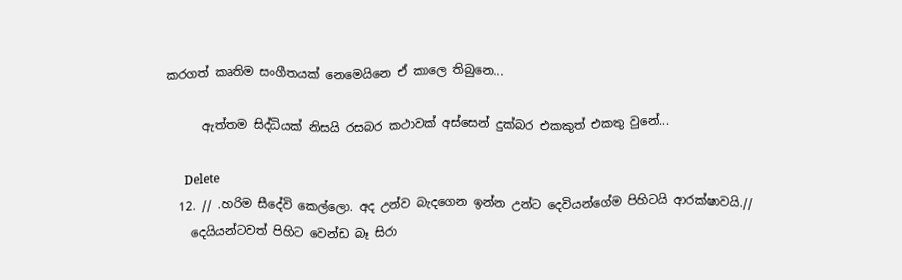කරගත් කෘතිම සංගීතයක් නෙමෙයිනෙ ඒ කාලෙ තිබුනෙ...

      ඇත්තම සිද්ධියක් නිසයි රසබර කථාවක් අස්සෙන් දුක්බර එකකුත් එකතු වුනේ...

      Delete
  12. // .හරිම සීදේවි කෙල්ලො. අද උන්ව බැදගෙන ඉන්න උන්ට දෙවියන්ගේම පිහිටයි ආරක්ෂාවයි.//
    දෙයියන්ටවත් පිහිට වෙන්ඩ බෑ සිරා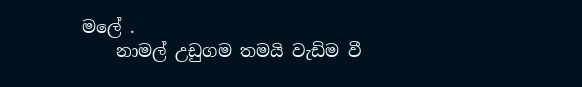මලේ .
    නාමල් උඩුගම තමයි වැඩිම වී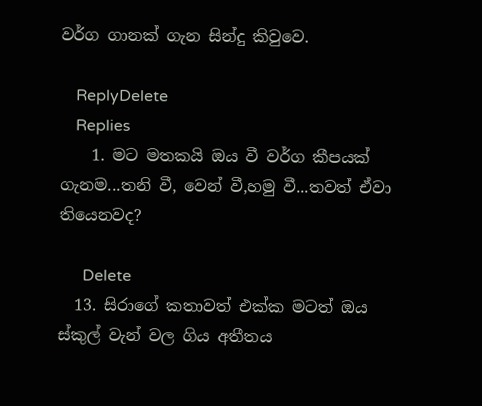වර්ග ගානක් ගැන සින්දු කිවුවෙ.

    ReplyDelete
    Replies
    1. මට මතකයි ඔය වී වර්ග කීපයක් ගැනම...තනි වී, වෙන් වී,හමු වී...තවත් ඒවා තියෙනවද?

      Delete
  13. සිරාගේ කතාවත් එක්ක මටත් ඔය ස්කුල් වැන් වල ගිය අතීතය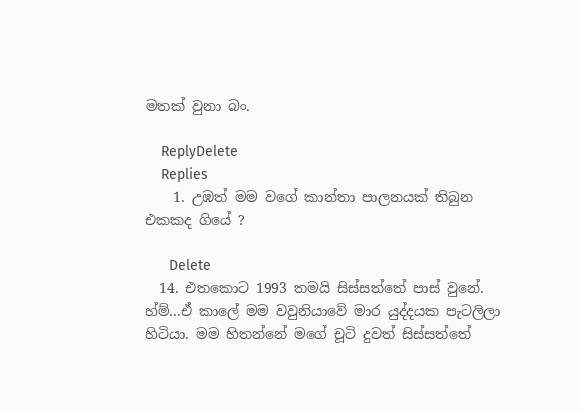මතක් වුනා බං.

    ReplyDelete
    Replies
    1. උඹත් මම වගේ කාන්තා පාලනයක් තිබුන එකකද ගියේ ?

      Delete
  14. එතකොට 1993 තමයි සිස්සත්තේ පාස් වුනේ. හ්ම්...ඒ කාලේ මම වවුනියාවේ මාර යුද්දයක පැටලිලා හිටියා. මම හිතන්නේ මගේ චූටි දුවත් සිස්සත්තේ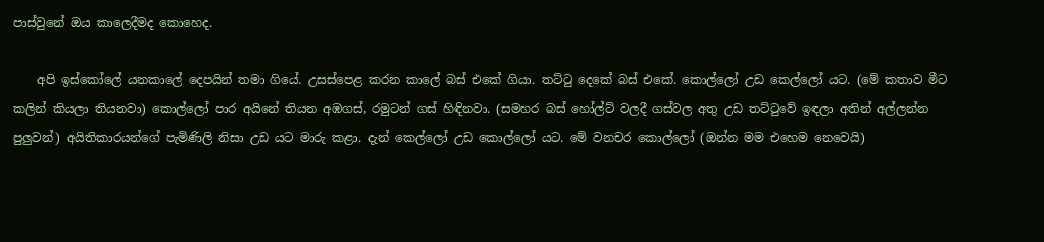පාස්වුනේ ඔය කාලෙදීමද කොහෙද.

    අපි ඉස්කෝලේ යනකාලේ දෙපයින් තමා ගියේ. උසස්පෙළ කරන කාලේ බස් එකේ ගියා. තට්ටු දෙකේ බස් එකේ. කොල්ලෝ උඩ කෙල්ලෝ යට. (මේ කතාව මීට කලින් කියලා තියනවා) කොල්ලෝ පාර අයිනේ තියන අඹගස්, රමුටන් ගස් හිඳිනවා. (සමහර බස් හෝල්ට් වලදී ගස්වල අතු උඩ තට්ටුවේ ඉඳලා අතින් අල්ලන්න පුලුවන්) අයිතිකාරයන්ගේ පැමිණිලි නිසා උඩ යට මාරු කළා. දැන් කෙල්ලෝ උඩ කොල්ලෝ යට. මේ වනචර කොල්ලෝ (ඔන්න මම එහෙම නෙවෙයි)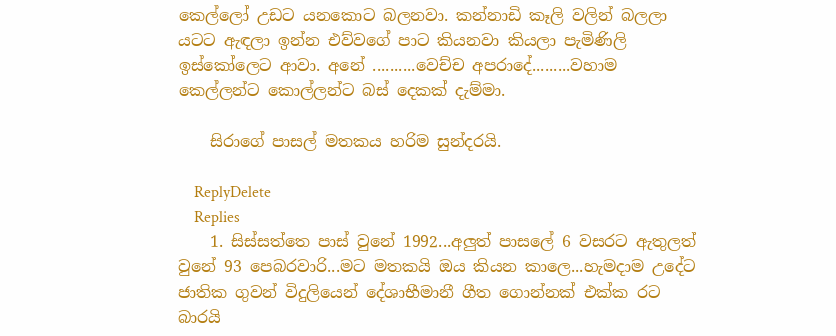කෙල්ලෝ උඩට යනකොට බලනවා. කන්නාඩි කෑලි වලින් බලලා යටට ඇඳලා ඉන්න එව්වගේ පාට කියනවා කියලා පැමිණිලි ඉස්කෝලෙට ආවා. අනේ ..........වෙච්ච අපරාදේ.........වහාම කෙල්ලන්ට කොල්ලන්ට බස් දෙකක් දැම්මා.

    සිරාගේ පාසල් මතකය හරිම සුන්දරයි.

    ReplyDelete
    Replies
    1. සිස්සත්තෙ පාස් වුනේ 1992...අලුත් පාසලේ 6 වසරට ඇතුලත් වුනේ 93 පෙබරවාරි...මට මතකයි ඔය කියන කාලෙ...හැමදාම උදේට ජාතික ගුවන් විදුලියෙන් දේශාභීමානී ගීත ගොන්නක් එක්ක රට බාරයි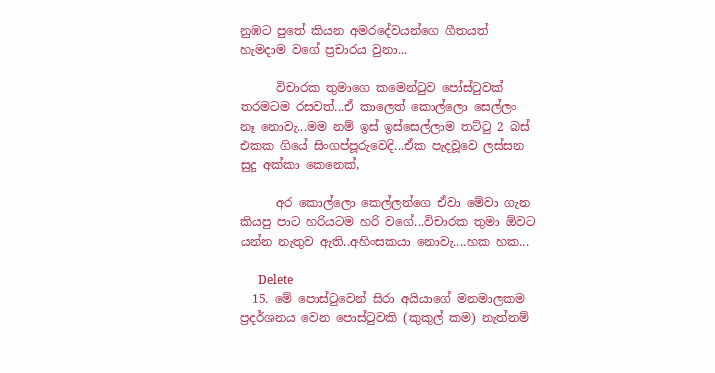නුඹට පුතේ කියන අමරදේවයන්ගෙ ගීතයත් හැමදාම වගේ ප්‍රචාරය වුනා...

      විචාරක තුමාගෙ කමෙන්ටුව පෝස්ටුවක් තරමටම රසවත්...ඒ කාලෙත් කොල්ලො සෙල්ලං නෑ නොවැ...මම නම් ඉස් ඉස්සෙල්ලාම තට්ටු 2 බස් එකක ගියේ සිංගප්පූරුවෙදි...ඒක පැදවූවෙ ලස්සන සුදු අක්කා කෙනෙක්,

      අර කොල්ලො කෙල්ලන්ගෙ ඒවා මේවා ගැන කියපු පාට හරියටම හරි වගේ...විචාරක තුමා ඕවට යන්න නැතුව ඇති..අහිංසකයා නොවැ....හක හක...

      Delete
  15. මේ පොස්ටුවෙන් සිරා අයියාගේ මනමාලකම ප්‍රදර්ශනය වෙන පොස්ටුවකි (කුකුල් කම) නැත්නම්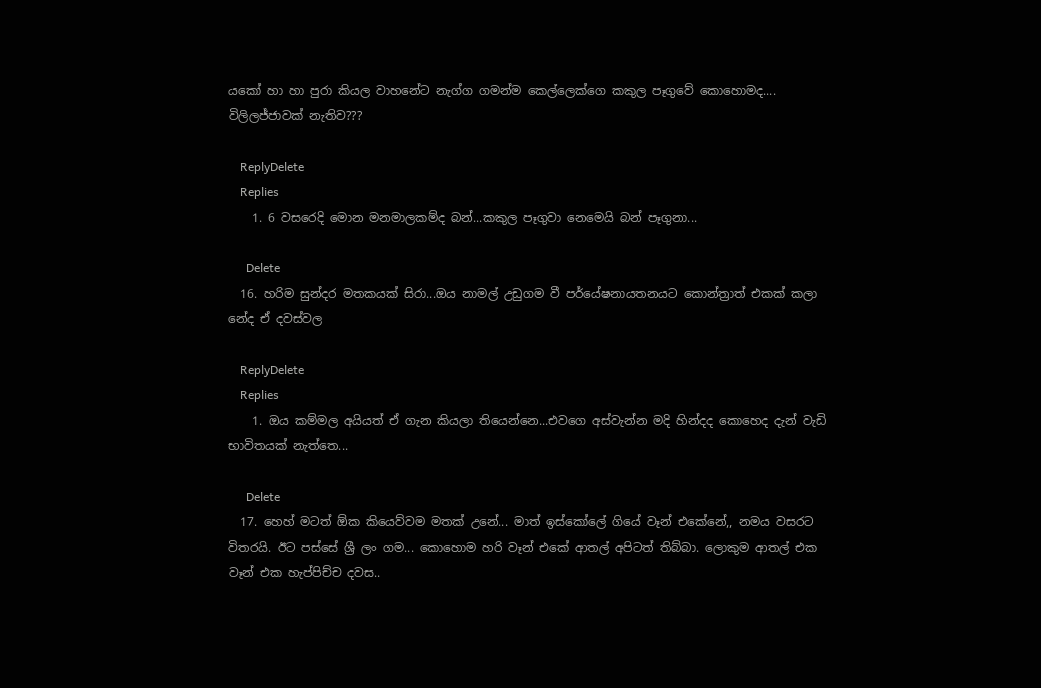යකෝ හා හා පුරා කියල වාහනේට නැග්ග ගමන්ම කෙල්ලෙක්ගෙ කකුල පෑගුවේ කොහොමද.... විලිලජ්ජාවක් නැතිව???

    ReplyDelete
    Replies
    1. 6 වසරෙදි මොන මනමාලකම්ද බන්...කකුල පෑගුවා නෙමෙයි බන් පෑගුනා...

      Delete
  16. හරිම සුන්දර මතකයක් සිරා...ඔය නාමල් උඩුගම වී පර්යේෂනායතනයට කොන්ත්‍රාත් එකක් කලා නේද ඒ දවස්වල

    ReplyDelete
    Replies
    1. ඔය කම්මල අයියත් ඒ ගැන කියලා තියෙන්නෙ...එවගෙ අස්වැන්න මදි හින්දද කොහෙද දැන් වැඩි භාවිතයක් නැත්තෙ...

      Delete
  17. හෙහ් මටත් ඕක කියෙව්වම මතක් උනේ... මාත් ඉස්කෝලේ ගියේ වෑන් එකේනේ,, නමය වසරට විතරයි. ඊට පස්සේ ශ්‍රී ලං ගම... කොහොම හරි වෑන් එකේ ආතල් අපිටත් තිබ්බා. ලොකුම ආතල් එක වෑන් එක හැප්පිච්ච දවස..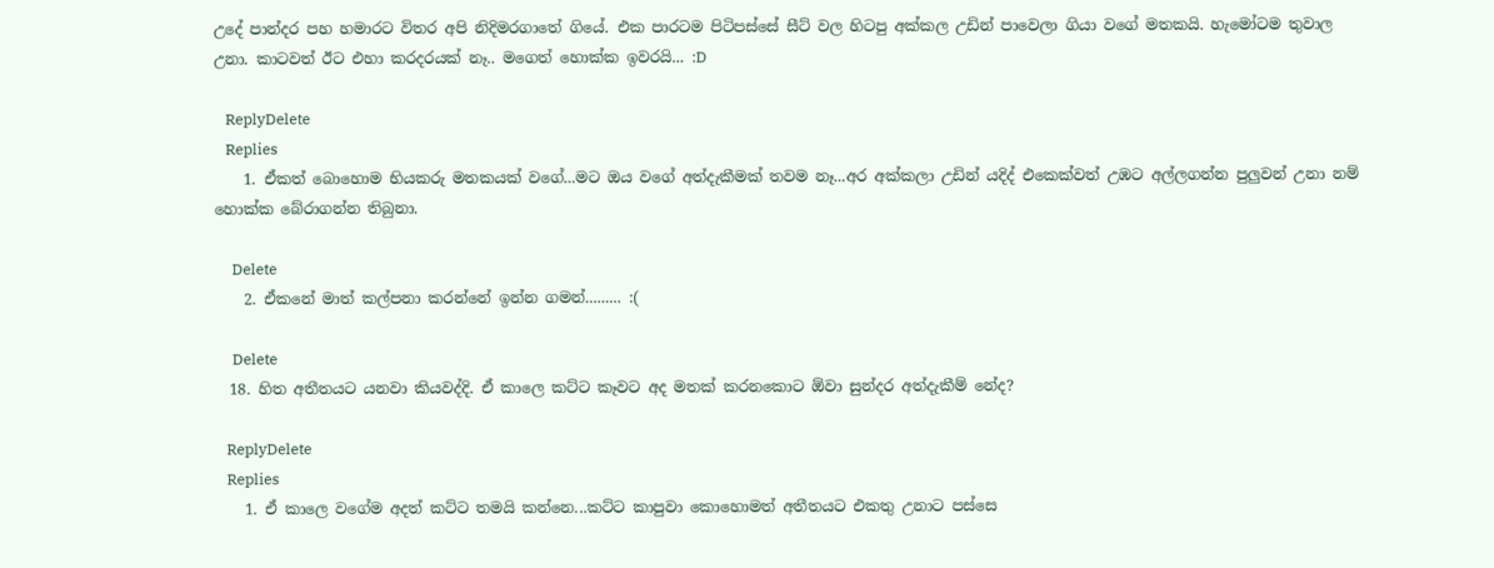උදේ පාන්දර පහ හමාරට විතර අපි නිදිමරගාතේ ගියේ. එක පාරටම පිටිපස්සේ සීට් වල හිටපු අක්කල උඩින් පාවෙලා ගියා වගේ මතකයි. හැමෝටම තුවාල උනා. කාටවත් ඊට එහා කරදරයක් නෑ.. මගෙත් හොක්ක ඉවරයි... :D

    ReplyDelete
    Replies
    1. ඒකත් බොහොම භියකරු මතකයක් වගේ...මට ඔය වගේ අත්දැකීමක් තවම නෑ...අර අක්කලා උඩින් යදිද් එකෙක්වත් උඹට අල්ලගන්න පුලුවන් උනා නම් හොක්ක බේරාගන්න තිබුනා.

      Delete
    2. ඒකනේ මාත් කල්පනා කරන්නේ ඉන්න ගමන්......... :(

      Delete
  18. හිත අතීතයට යනවා කියවද්දි. ඒ කාලෙ කට්ට කෑවට අද මතක් කරනකොට ඕවා සුන්දර අත්දැකීම් නේද?

    ReplyDelete
    Replies
    1. ඒ කාලෙ වගේම අදත් කට්ට තමයි කන්නෙ...කට්ට කාපුවා කොහොමත් අතීතයට එකතු උනාට පස්සෙ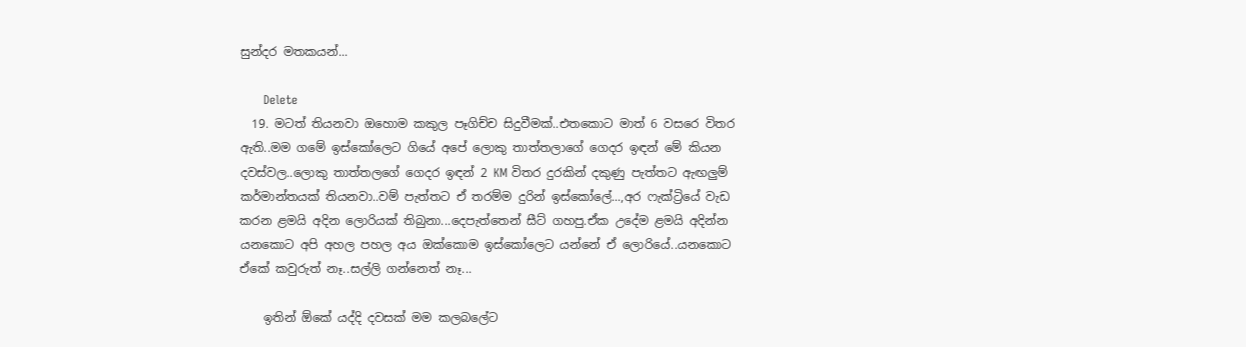සුන්දර මතකයන්...

      Delete
  19. මටත් තියනවා ඔහොම කකුල පෑගිච්ච සිදුවීමක්..එතකොට මාත් 6 වසරෙ විතර ඇති..මම ගමේ ඉස්කෝලෙට ගියේ අපේ ලොකු තාත්තලාගේ ගෙදර ඉඳන් මේ කියන දවස්වල..ලොකු තාත්තලගේ ගෙදර ඉඳන් 2 KM විතර දුරකින් දකුණු පැත්තට ඇඟලුම් කර්මාන්තයක් තියනවා..වම් පැත්තට ඒ තරම්ම දුරින් ඉස්කෝලේ...,අර ෆැක්ට්‍රියේ වැඩ කරන ළමයි අදින ලොරියක් තිබුනා...දෙපැත්තෙන් සීට් ගහපු.ඒක උදේම ළමයි අදින්න යනකොට අපි අහල පහල අය ඔක්කොම ඉස්කෝලෙට යන්නේ ඒ ලොරියේ..යනකොට ඒකේ කවුරුත් නෑ..සල්ලි ගන්නෙත් නෑ...

    ඉතින් ඕකේ යද්දි දවසක් මම කලබලේට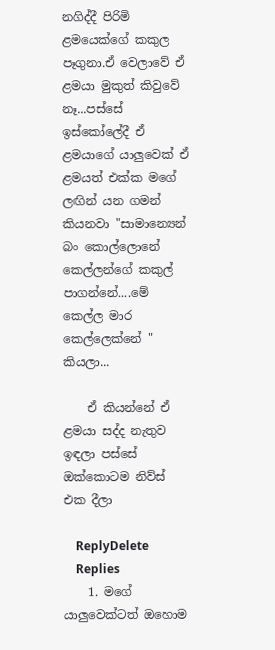නගිද්දී පිරිමි ළමයෙක්ගේ කකුල පෑගුනා.ඒ වෙලාවේ ඒ ළමයා මුකුත් කිවුවේ නෑ...පස්සේ ඉස්කෝලේදී ඒ ළමයාගේ යාලුවෙක් ඒ ළමයත් එක්ක මගේ ලඟින් යන ගමන් කියනවා "සාමාන්‍යෙන් බං කොල්ලොනේ කෙල්ලන්ගේ කකුල් පාගන්නේ....මේ කෙල්ල මාර කෙල්ලෙක්නේ " කියලා...

    ඒ කියන්නේ ඒ ළමයා සද්ද නැතුව ඉඳලා පස්සේ ඔක්කොටම නිව්ස් එක දීලා

    ReplyDelete
    Replies
    1. මගේ යාලුවෙක්ටත් ඔහොම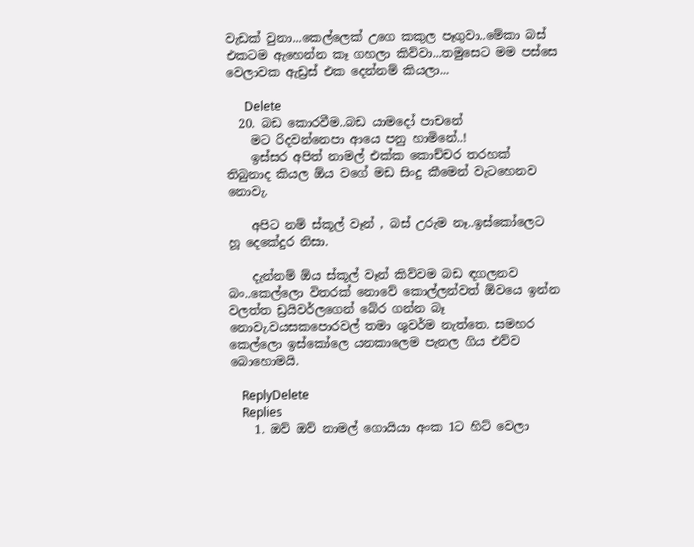වැඩක් වුනා...කෙල්ලෙක් උගෙ කකුල පෑගුවා..මේකා බස් එකටම ඇහෙන්න කෑ ගහලා කිව්වා...තමුසෙට මම පස්සෙ වෙලාවක ඇඩ්‍රස් එක දෙන්නම් කියලා...

      Delete
  20. බඩ කොරවීම..බඩ යාමදෝ පාචනේ
    මට රිදවන්නෙපා ආයෙ පනු හාමිනේ..!
    ඉස්සර අපිත් නාමල් එක්ක කොච්චර තරහක් තිබුනාද කියල ඕය වගේ මඩ සිංදු කීමෙන් වැටහෙනව නොවැ.

    අපිට නම් ස්කූල් වෑන් , බස් උරුම නෑ..ඉස්කෝලෙට හූ දෙකේදුර නිසා.

    දැන්නම් ඕය ස්කූල් වෑන් කිව්වම බඩ ඳගලනව බං..කෙල්ලො විතරක් නොවේ කොල්ලන්වත් ඕවයෙ ඉන්න වලත්ත ඩ්‍රයිවර්ලගෙන් බේර ගන්න බෑ නොවැ.වයසකපොරවල් තමා ශුවර්ම නැත්තෙ. සමහර කෙල්ලො ඉස්කෝලෙ යනකාලෙම පැනල ගිය එව්ව බොහොමයි.

    ReplyDelete
    Replies
    1. ඔව් ඔව් නාමල් ගොයියා අංක 1ට හිට් වෙලා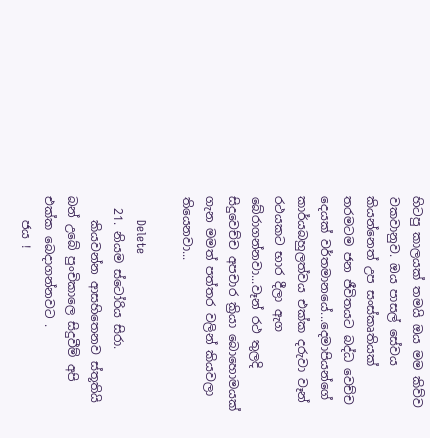හිටපු කාලයක් තමයි ඔය මම කිව්ව වකවානුව. ඔය පාසල් සේවය කියන්නෙත් උප සංස්කෘතියක් තරමටම ජන ජීවිතයට බද්ධ වෙච්ච දෙයක් වර්තමානයේ...දෙමාපියන්ගේ කාර්යබහුලත්වය එක්ක දරුවා වෑන් රථයකට භාර දීලා ඇග බේරාගන්නවා...වෑන් රථ තුලදි සිදුවෙච්ච අපචාර ක්‍රියා බොහොමයක් ගැන මමත් පත්තර වලින් කියවලා තියෙනවා...

      Delete
  21. නියම ස්ටෝරිය සිරා.
    කියවන්න ආසහිතෙනව ස්තූතියි බන් උබේ පුංචිකාලෙ සිදුවීම් අපි එක්ක බෙදාගන්නවට .
    ජය !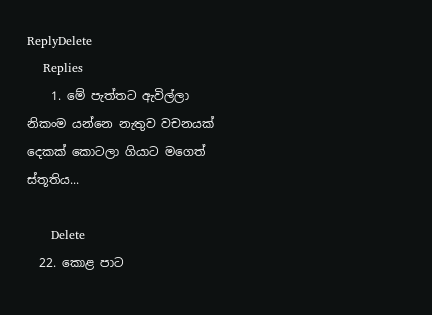ReplyDelete
    Replies
    1. මේ පැත්තට ඇවිල්ලා නිකංම යන්නෙ නැතුව වචනයක් දෙකක් කොටලා ගියාට මගෙත් ස්තූතිය...

      Delete
  22. කොළ පාට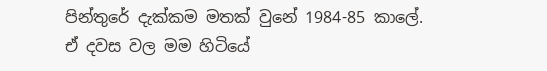පින්තුරේ දැක්කම මතක් වුනේ 1984-85 කාලේ. ඒ දවස වල මම හිටියේ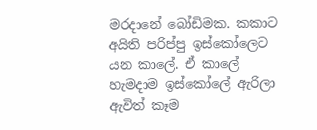මරදානේ බෝඩිමක. කකාට අයිති පරිප්පු ඉස්කෝලෙට යන කාලේ. ඒ කාලේ හැමදාම ඉස්කෝලේ ඇරිලා ඇවිත් කෑම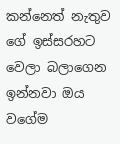කන්නෙත් නැතුව ගේ ඉස්සරහට වෙලා බලාගෙන ඉන්නවා ඔය වගේම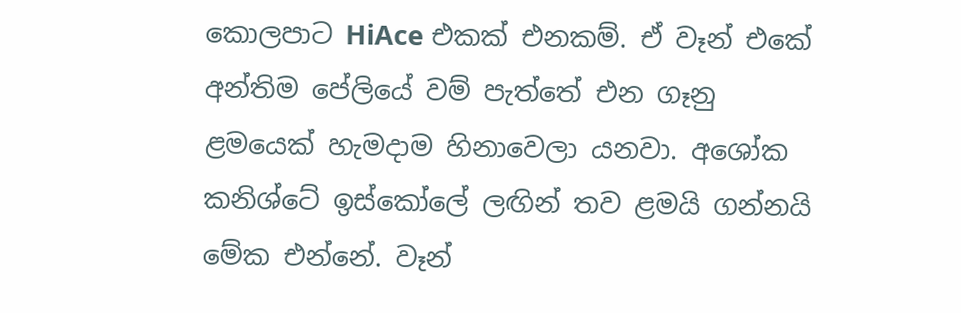කොලපාට HiAce එකක් එනකම්. ඒ වෑන් එකේ අන්තිම පේලියේ වම් පැත්තේ එන ගෑනු ළමයෙක් හැමදාම හිනාවෙලා යනවා. අශෝක කනිශ්ටේ ඉස්කෝලේ ලඟින් තව ළමයි ගන්නයි මේක එන්නේ. වෑන්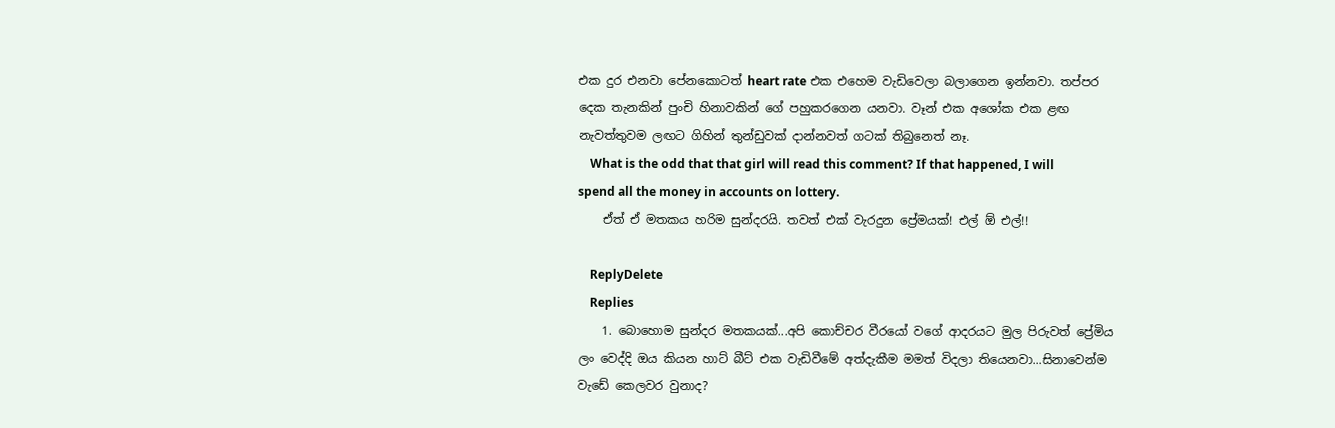එක දුර එනවා පේනකොටත් heart rate එක එහෙම වැඩිවෙලා බලාගෙන ඉන්නවා. තප්පර දෙක තැනකින් පුංචි හිනාවකින් ගේ පහුකරගෙන යනවා. වෑන් එ‍ක අශෝක එක ළඟ නැවත්තුවම ලඟට ගිහින් තුන්ඩුවක් දාන්නවත් ගටක්‌ තිබුනෙත් නෑ.
    What is the odd that that girl will read this comment? If that happened, I will spend all the money in accounts on lottery.
    ඒත් ඒ මතකය හරිම සුන්දරයි. තවත් එක් වැරදුන ප්‍රේමයක්! එල් ඕ එල්!!

    ReplyDelete
    Replies
    1. බොහොම සුන්දර මතකයක්...අපි කොච්චර වීරයෝ වගේ ආදරයට මුල පිරුවත් ප්‍රේමිය ලං වෙද්දි ඔය කියන හාට් බීට් එක වැඩිවීමේ අත්දැකීම මමත් විදලා තියෙනවා...සිනාවෙන්ම වැඩේ කෙලවර වුනාද?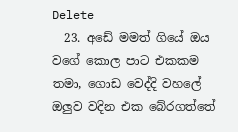Delete
  23. අඩේ මමත් ගියේ ඔය වගේ කොල පාට එකකම තමා, ගොඩ වෙද්දි වහලේ ඔලුව වදින එක බේරගත්තේ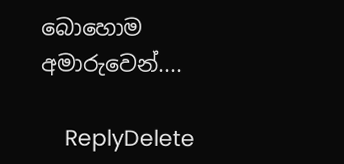බොහොම අමාරුවෙන්....

    ReplyDelete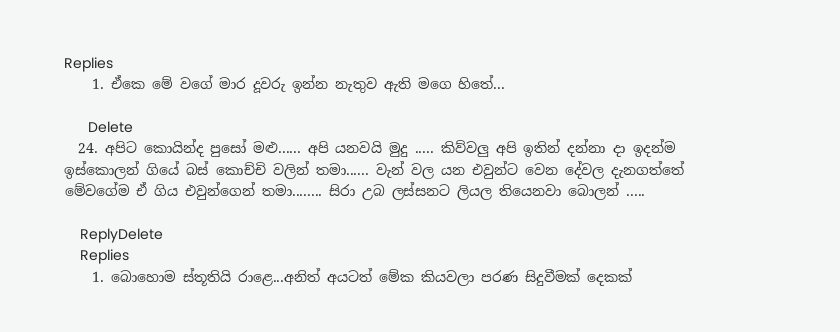Replies
    1. ඒකෙ මේ වගේ මාර දූවරු ඉන්න නැතුව ඇති මගෙ හිතේ...

      Delete
  24. අපිට කොයින්ද පුසෝ මළු...... අපි යනවයි මුදු ..... කිව්වලු අපි ඉතින් දන්නා දා ඉදන්ම ඉස්කොලන් ගියේ බස් කොච්චි වලින් තමා...... වැන් වල යන එවුන්ට වෙන දේවල දැනගත්තේ මේවගේම ඒ ගිය එවුන්ගෙන් තමා........ සිරා උබ ලස්සනට ලියල තියෙනවා බොලන් .....

    ReplyDelete
    Replies
    1. බොහොම ස්තූතියි රාළෙ...අනිත් අයටත් මේක කියවලා පරණ සිදුවීමක් දෙකක්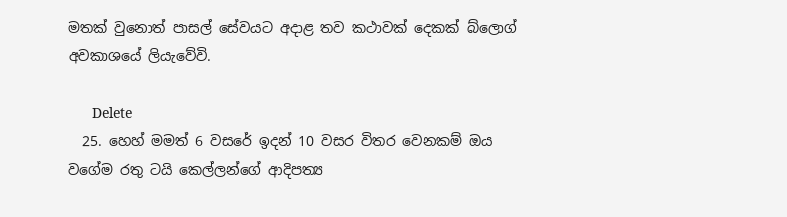මතක් වුනොත් පාසල් සේවයට අදාළ තව කථාවක් දෙකක් බ්ලොග් අවකාශයේ ලියැවේවි.

      Delete
  25. හෙහ් මමත් 6 වසරේ ඉදන් 10 වසර විතර වෙනකම් ඔය වගේම රතු ටයි කෙල්ලන්ගේ ආදිපත්‍ය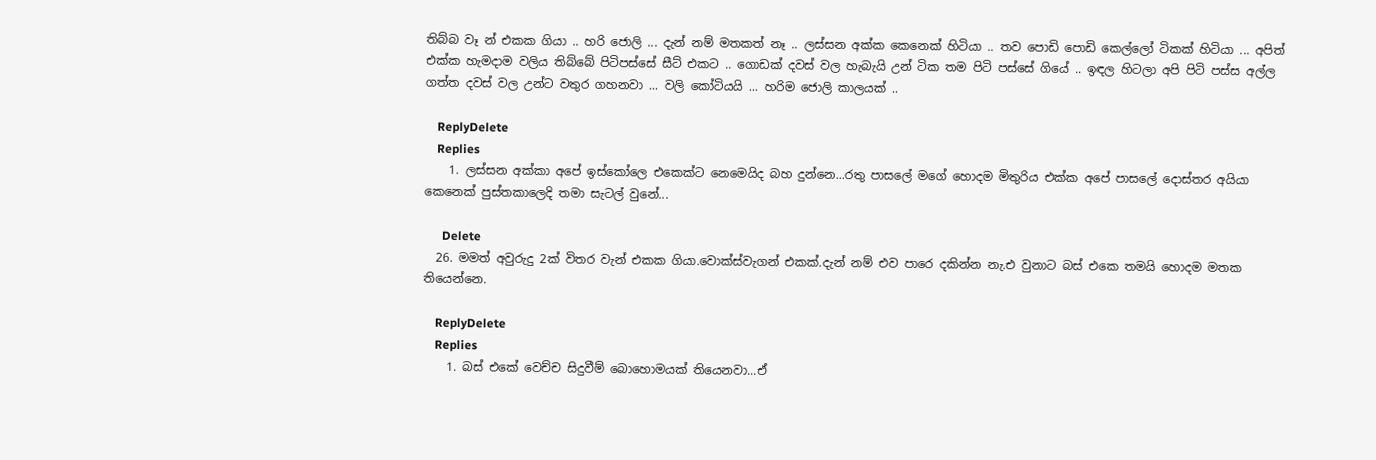තිබ්බ වෑ න් එකක ගියා .. හරි ජොලි ... දැන් නම් මතකත් නෑ .. ලස්සන අක්ක කෙනෙක් හිටියා .. තව පොඩි පොඩි කෙල්ලෝ ටිකක් හිටියා ... අපිත් එක්ක හැමදාම වලිය තිබ්බේ පිටිපස්සේ සීට් එකට .. ගොඩක් දවස් වල හැබැයි උන් ටික තම පිටි පස්සේ ගියේ .. ඉඳල හිටලා අපි පිටි පස්ස අල්ල ගත්ත දවස් වල උන්ට වතුර ගහනවා ... වලි කෝටියයි ... හරිම ජොලි කාලයක් ..

    ReplyDelete
    Replies
    1. ලස්සන අක්කා අපේ ඉස්කෝලෙ එකෙක්ට නෙමෙයිද බහ දුන්නෙ...රතු පාසලේ මගේ හොදම මිතුරිය එක්ක අපේ පාසලේ දොස්තර අයියා කෙනෙක් පුස්තකාලෙදි තමා සැටල් වුනේ...

      Delete
  26. මමත් අවුරුදු 2ක් විතර වැන් එකක ගියා.වොක්ස්වැගන් එකක්.දැන් නම් එව පාරෙ දකින්න නැ.එ වුනාට බස් එකෙ තමයි හොදම මතක තියෙන්නෙ.

    ReplyDelete
    Replies
    1. බස් එකේ වෙච්ච සිදුවීම් බොහොමයක් තියෙනවා...ඒ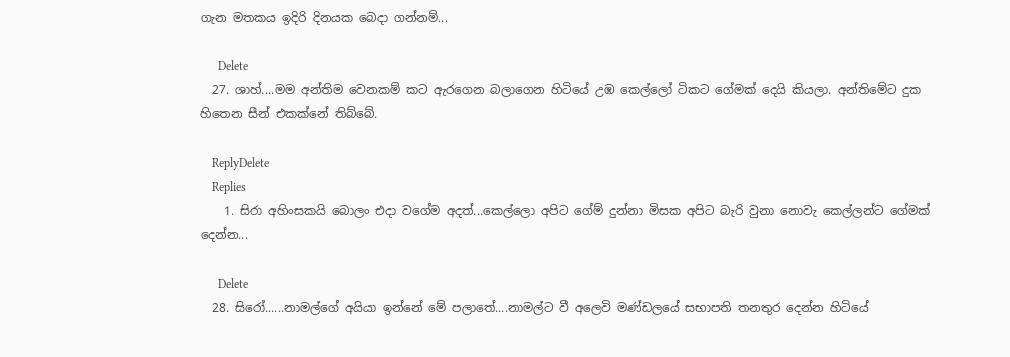ගැන මතකය ඉදිරි දිනයක බෙදා ගන්නම්...

      Delete
  27. ශාහ්....මම අන්තිම වෙනකම් කට ඇරගෙන බලාගෙන හිටියේ උඹ කෙල්ලෝ ටිකට ගේමක් දෙයි කියලා. අන්තිමේට දුක හිතෙන සීන් එකක්නේ තිබ්බේ.

    ReplyDelete
    Replies
    1. සිරා අහිංසකයි බොලං එදා වගේම අදත්...කෙල්ලො අපිට ගේම් දුන්නා මිසක අපිට බැරි වුනා නොවැ කෙල්ලන්ට ගේමක් දෙන්න...

      Delete
  28. සිරෝ......නාමල්ගේ අයියා ඉන්නේ මේ පලාතේ....නාමල්ට වී අලෙවි මණ්ඩලයේ සභාපති තනතුර දෙන්න හිටියේ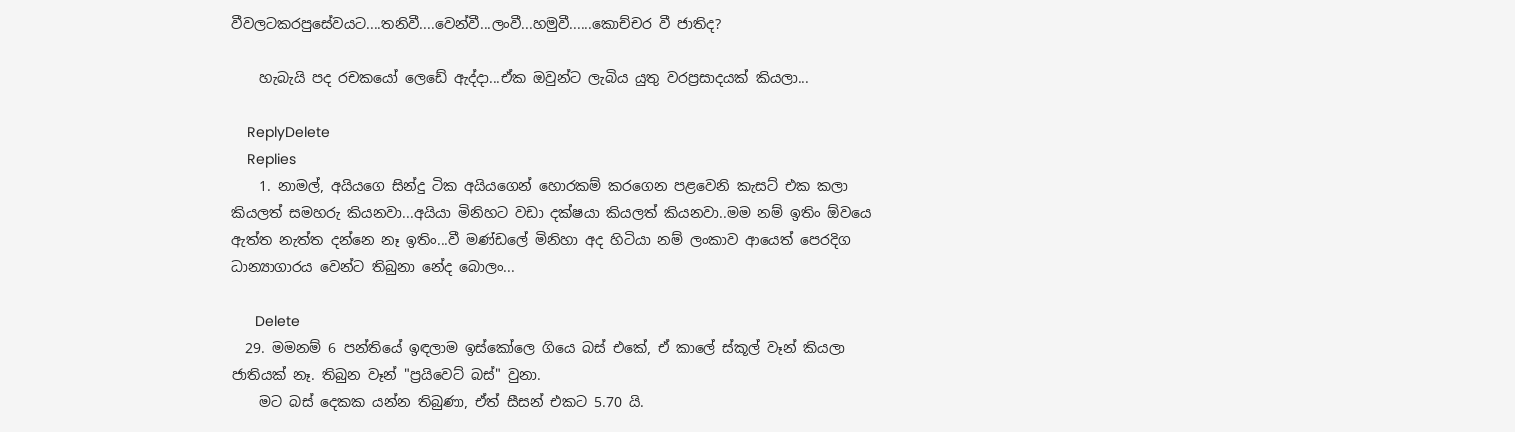වීවලටකරපුසේවයට....තනිවී....වෙන්වී...ලංවී...හමුවී......කොච්චර වී ජාතිද?

    හැබැයි පද රචකයෝ ලෙඩේ ඇද්දා...ඒක ඔවුන්ට ලැබිය යුතු වරප්‍රසාදයක් කියලා...

    ReplyDelete
    Replies
    1. නාමල්, අයියගෙ සින්දු ටික අයියගෙන් හොරකම් කරගෙන පළවෙනි කැසට් එක කලා කියලත් සමහරු කියනවා...අයියා මිනිහට වඩා දක්ෂයා කියලත් කියනවා..මම නම් ඉතිං ඕවයෙ ඇත්ත නැත්ත දන්නෙ නෑ ඉතිං...වී මණ්ඩලේ මිනිහා අද හිටියා නම් ලංකාව ආයෙත් පෙරදිග ධාන්‍යාගාරය වෙන්ට තිබුනා නේද බොලං...

      Delete
  29. මමනම් 6 පන්තියේ ඉඳලාම ඉස්කෝලෙ ගියෙ බස් එකේ, ඒ කාලේ ස්කූල් වෑන් කියලා ජාතියක් නෑ. තිබුන වෑන් "ප්‍රයිවෙට් බස්" වුනා.
    මට බස් දෙකක යන්න තිබුණා, ඒත් සීසන් එකට 5.70 යි.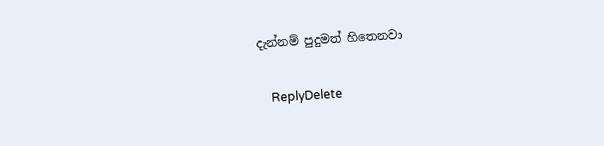දැන්නම් පුදුමත් හිතෙනවා

    ReplyDelete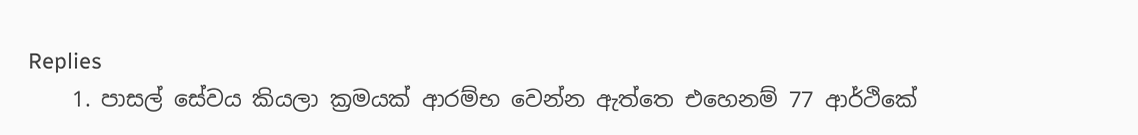Replies
    1. පාසල් සේවය කියලා ක්‍රමයක් ආරම්භ වෙන්න ඇත්තෙ එහෙනම් 77 ආර්ථිකේ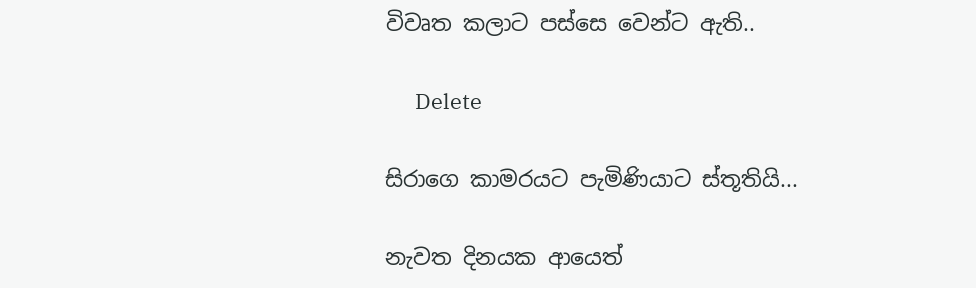විවෘත කලාට පස්සෙ වෙන්ට ඇති..

      Delete

සිරාගෙ කාමරයට පැමිණියාට ස්තූතියි...

නැවත දිනයක ආයෙත්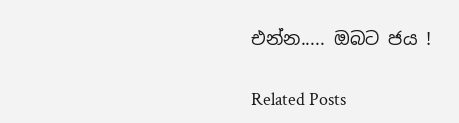එන්න..... ඔබට ජය !

Related Posts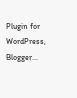Plugin for WordPress, Blogger...